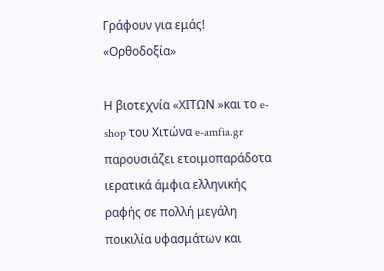Γράφουν για εμάς! «Ορθοδοξία»

Η βιοτεχνία «ΧΙΤΩΝ »και το e-shop του Χιτώνα e-amfia.gr παρουσιάζει ετοιμοπαράδοτα ιερατικά άμφια ελληνικής ραφής σε πολλή μεγάλη ποικιλία υφασμάτων και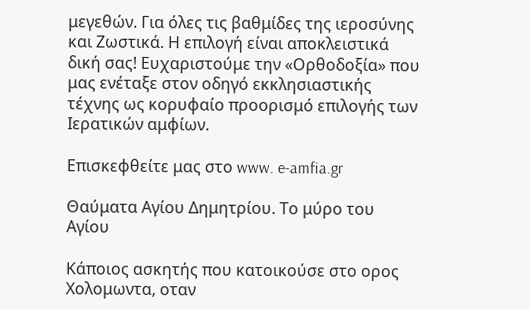μεγεθών. Για όλες τις βαθμίδες της ιεροσύνης και Ζωστικά. Η επιλογή είναι αποκλειστικά δική σας! Ευχαριστούμε την «Ορθοδοξία» που μας ενέταξε στον οδηγό εκκλησιαστικής τέχνης ως κορυφαίο προορισμό επιλογής των Ιερατικών αμφίων.

Επισκεφθείτε μας στο www. e-amfia.gr

Θαύματα Αγίου Δημητρίου. Το μύρο του Αγίου

Κάποιος ασκητής που κατοικούσε στο ορος Χολομωντα, οταν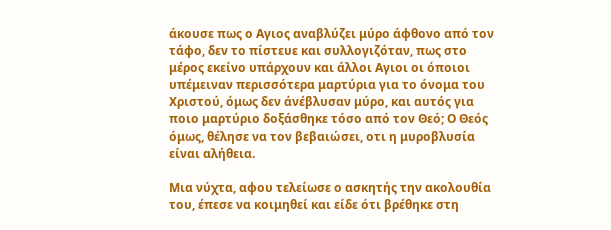άκουσε πως ο Αγιος αναβλύζει μύρο άφθονο από τον τάφο, δεν το πίστευε και συλλογιζόταν, πως στο μέρος εκείνο υπάρχουν και άλλοι Αγιοι οι όποιοι υπέμειναν περισσότερα μαρτύρια για το όνομα του Χριστού, όμως δεν άνέβλυσαν μύρο, και αυτός για ποιο μαρτύριο δοξάσθηκε τόσο από τον Θεό; Ο Θεός όμως, θέλησε να τον βεβαιώσει, οτι η μυροβλυσία είναι αλήθεια.

Μια νύχτα, αφου τελείωσε ο ασκητής την ακολουθία του, έπεσε να κοιμηθεί και είδε ότι βρέθηκε στη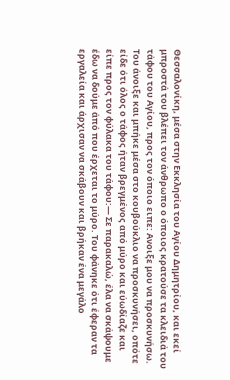Θεσσαλονίκη, μέσα στην Εκκλησία του Αγίου Δημητρίου, και εκεί μπροστά του βλέπει τον άνθρωπο ο όποιος κρατούσε τα κλειδιά του τάφου του Αγίου, προς τον όποιο ειπε: Ανοιξε μου να προσκυνήσω. Του άνοιξε και μπήκε μέσα στο κουβούκλιο να προσκυνήσει, οπότε είδε ότι όλος ο τάφος ήταν βρεγμένος από μύρο και εύωδίαζε και είπε προς τον φύλακα του τάφου:— Σε παρακαλώ, έλα να σκάψουμε έδω να δούμε άπό που έρχεται το μύρο. Του φάνηκε ότι έφεραν τα εργαλεία και άρχισαν να σκάβουν και βρήκαν ένα μεγάλο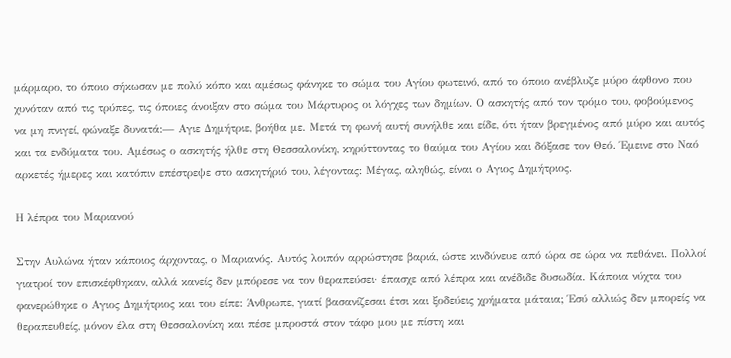μάρμαρο, το όποιο σήκωσαν με πολύ κόπο και αμέσως φάνηκε το σώμα του Αγίου φωτεινό, από το όποιο ανέβλυζε μύρο άφθονο που χυνόταν από τις τρύπες, τις όποιες άνοιξαν στο σώμα του Μάρτυρος οι λόγχες των δημίων. Ο ασκητής από τον τρόμο του, φοβούμενος να μη πνιγεί, φώναξε δυνατά:— Αγιε Δημήτριε, βοήθα με. Μετά τη φωνή αυτή συνήλθε και είδε, ότι ήταν βρεγμένος από μύρο και αυτός και τα ενδύματα του. Αμέσως ο ασκητής ήλθε στη Θεσσαλονίκη, κηρύττοντας το θαύμα του Αγίου και δόξασε τον Θεό. Έμεινε στο Ναό αρκετές ήμερες και κατόπιν επέστρεψε στο ασκητήριό του, λέγοντας: Μέγας, αληθώς, είναι ο Αγιος Δημήτριος.

Η λέπρα του Μαριανού

Στην Αυλώνα ήταν κάποιος άρχοντας, ο Μαριανός. Αυτός λοιπόν αρρώστησε βαριά, ώστε κινδύνευε από ώρα σε ώρα να πεθάνει. Πολλοί γιατροί τον επισκέφθηκαν, αλλά κανείς δεν μπόρεσε να τον θεραπεύσει· έπασχε από λέπρα και ανέδιδε δυσωδία. Κάποια νύχτα του φανερώθηκε ο Αγιος Δημήτριος και του είπε: Άνθρωπε, γιατί βασανίζεσαι έτσι και ξοδεύεις χρήματα μάταια; Έσύ αλλιώς δεν μπορείς να θεραπευθείς, μόνον έλα στη Θεσσαλονίκη και πέσε μπροστά στον τάφο μου με πίστη και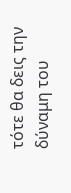τότε θα δεις την δύναμη του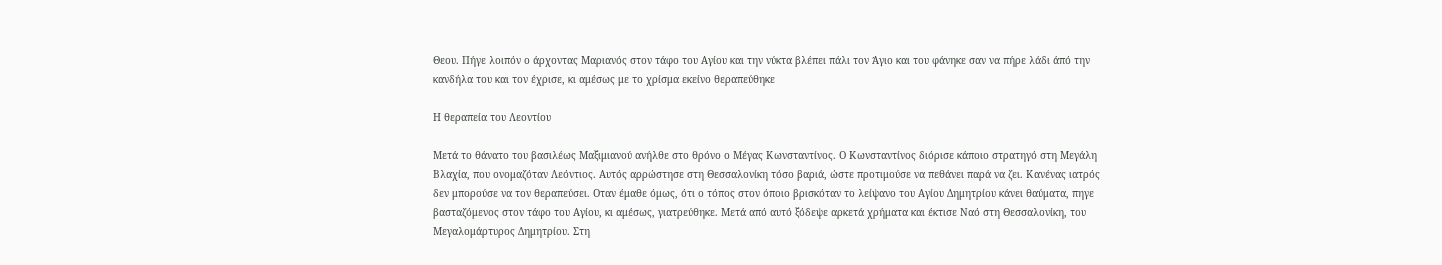Θεου. Πήγε λοιπόν ο άρχοντας Μαριανός στον τάφο του Αγίου και την νύκτα βλέπει πάλι τον Άγιο και του φάνηκε σαν να πήρε λάδι άπό την κανδήλα του και τον έχρισε, κι αμέσως με το χρίσμα εκείνο θεραπεύθηκε

Η θεραπεία του Λεοντίου

Μετά το θάνατο του βασιλέως Μαξιμιανού ανήλθε στο θρόνο ο Μέγας Κωνσταντίνος. Ο Κωνσταντίνος διόρισε κάποιο στρατηγό στη Μεγάλη Βλαχία, που ονομαζόταν Λεόντιος. Αυτός αρρώστησε στη Θεσσαλονίκη τόσο βαριά, ώστε προτιμούσε να πεθάνει παρά να ζει. Κανένας ιατρός δεν μπορούσε να τον θεραπεύσει. Οταν έμαθε όμως, ότι ο τόπος στον όποιο βρισκόταν το λείψανο του Αγίου Δημητρίου κάνει θαύματα, πηγε βασταζόμενος στον τάφο του Αγίου, κι αμέσως, γιατρεύθηκε. Μετά από αυτό ξόδεψε αρκετά χρήματα και έκτισε Ναό στη Θεσσαλονίκη, του Μεγαλομάρτυρος Δημητρίου. Στη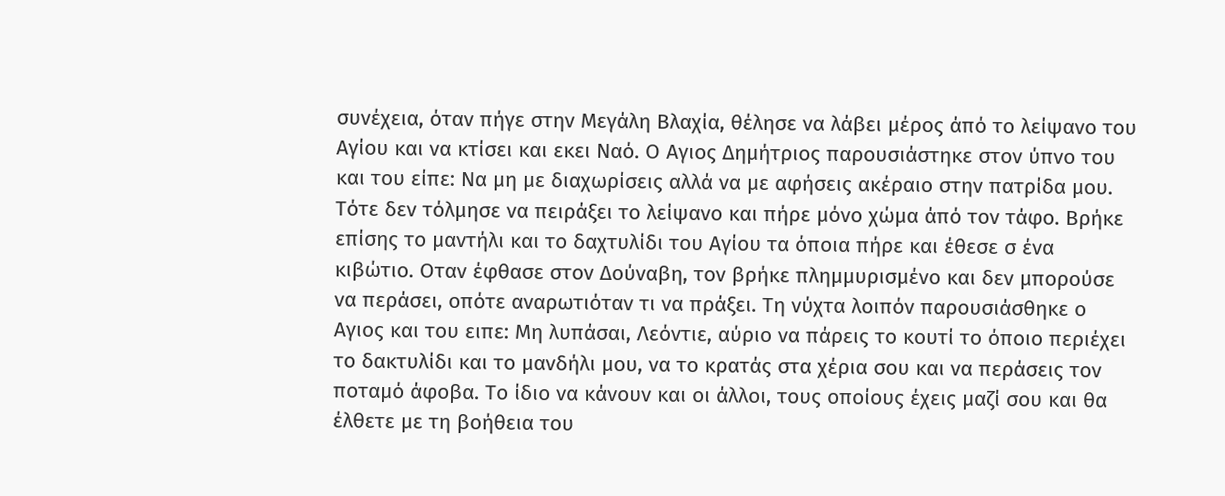συνέχεια, όταν πήγε στην Μεγάλη Βλαχία, θέλησε να λάβει μέρος άπό το λείψανο του Αγίου και να κτίσει και εκει Ναό. Ο Αγιος Δημήτριος παρουσιάστηκε στον ύπνο του και του είπε: Να μη με διαχωρίσεις αλλά να με αφήσεις ακέραιο στην πατρίδα μου. Τότε δεν τόλμησε να πειράξει το λείψανο και πήρε μόνο χώμα άπό τον τάφο. Βρήκε επίσης το μαντήλι και το δαχτυλίδι του Αγίου τα όποια πήρε και έθεσε σ ένα κιβώτιο. Οταν έφθασε στον Δούναβη, τον βρήκε πλημμυρισμένο και δεν μπορούσε να περάσει, οπότε αναρωτιόταν τι να πράξει. Τη νύχτα λοιπόν παρουσιάσθηκε ο Αγιος και του ειπε: Μη λυπάσαι, Λεόντιε, αύριο να πάρεις το κουτί το όποιο περιέχει το δακτυλίδι και το μανδήλι μου, να το κρατάς στα χέρια σου και να περάσεις τον ποταμό άφοβα. Το ίδιο να κάνουν και οι άλλοι, τους οποίους έχεις μαζί σου και θα έλθετε με τη βοήθεια του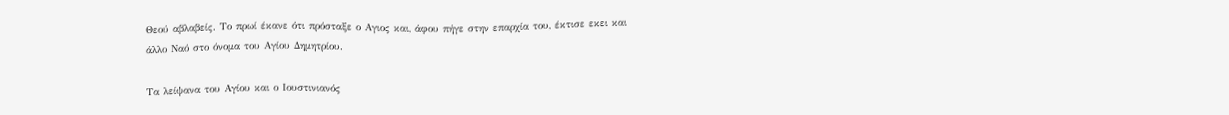Θεού αβλαβείς. Το πρωί έκανε ότι πρόσταξε ο Αγιος και, άφου πήγε στην επαρχία του, έκτισε εκει και άλλο Ναό στο όνομα του Αγίου Δημητρίου.

Τα λείψανα του Αγίου και ο Ιουστινιανός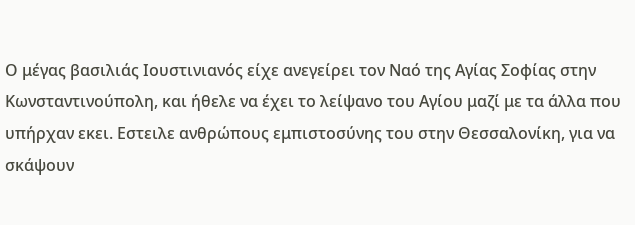Ο μέγας βασιλιάς Ιουστινιανός είχε ανεγείρει τον Ναό της Αγίας Σοφίας στην Κωνσταντινούπολη, και ήθελε να έχει το λείψανο του Αγίου μαζί με τα άλλα που υπήρχαν εκει. Εστειλε ανθρώπους εμπιστοσύνης του στην Θεσσαλονίκη, για να σκάψουν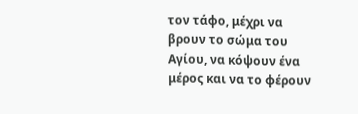τον τάφο, μέχρι να βρουν το σώμα του Αγίου, να κόψουν ένα μέρος και να το φέρουν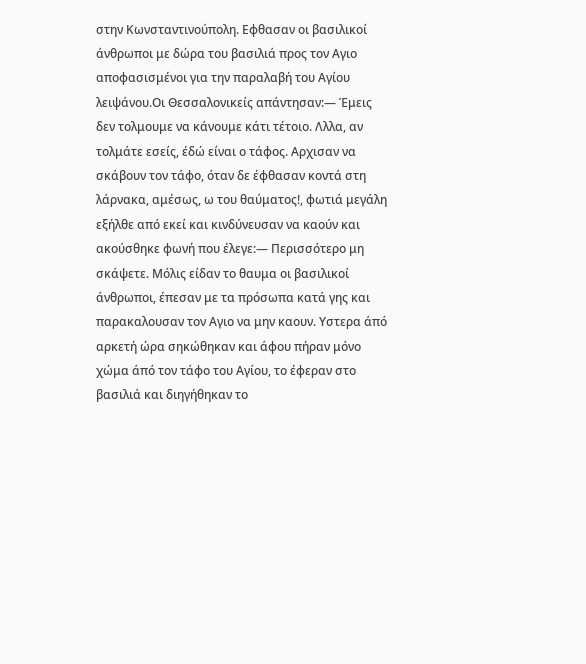στην Κωνσταντινούπολη. Εφθασαν οι βασιλικοί άνθρωποι με δώρα του βασιλιά προς τον Αγιο αποφασισμένοι για την παραλαβή του Αγίου λειψάνου.Οι Θεσσαλονικείς απάντησαν:— Έμεις δεν τολμουμε να κάνουμε κάτι τέτοιο. Λλλα, αν τολμάτε εσείς, έδώ είναι ο τάφος. Αρχισαν να σκάβουν τον τάφο, όταν δε έφθασαν κοντά στη λάρνακα, αμέσως, ω του θαύματος!, φωτιά μεγάλη εξήλθε από εκεί και κινδύνευσαν να καούν και ακούσθηκε φωνή που έλεγε:— Περισσότερο μη σκάψετε. Μόλις είδαν το θαυμα οι βασιλικοί άνθρωποι, έπεσαν με τα πρόσωπα κατά γης και παρακαλουσαν τον Αγιο να μην καουν. Υστερα άπό αρκετή ώρα σηκώθηκαν και άφου πήραν μόνο χώμα άπό τον τάφο του Αγίου, το έφεραν στο βασιλιά και διηγήθηκαν το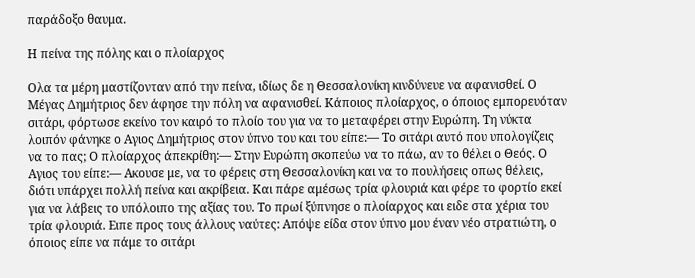παράδοξο θαυμα.

Η πείνα της πόλης και ο πλοίαρχος

Ολα τα μέρη μαστίζονταν από την πείνα, ιδίως δε η Θεσσαλονίκη κινδύνευε να αφανισθεί. Ο Μέγας Δημήτριος δεν άφησε την πόλη να αφανισθεί. Κάποιος πλοίαρχος, ο όποιος εμπορευόταν σιτάρι, φόρτωσε εκείνο τον καιρό το πλοίο του για να το μεταφέρει στην Ευρώπη. Τη νύκτα λοιπόν φάνηκε ο Αγιος Δημήτριος στον ύπνο του και του είπε:— Το σιτάρι αυτό που υπολογίζεις να το πας; Ο πλοίαρχος άπεκρίθη:— Στην Ευρώπη σκοπεύω να το πάω, αν το θέλει ο Θεός. Ο Αγιος του είπε:— Ακουσε με, να το φέρεις στη Θεσσαλονίκη και να το πουλήσεις οπως θέλεις, διότι υπάρχει πολλή πείνα και ακρίβεια. Και πάρε αμέσως τρία φλουριά και φέρε το φορτίο εκεί για να λάβεις το υπόλοιπο της αξίας του. Το πρωί ξύπνησε ο πλοίαρχος και ειδε στα χέρια του τρία φλουριά. Ειπε προς τους άλλους ναύτες: Απόψε είδα στον ύπνο μου έναν νέο στρατιώτη, ο όποιος είπε να πάμε το σιτάρι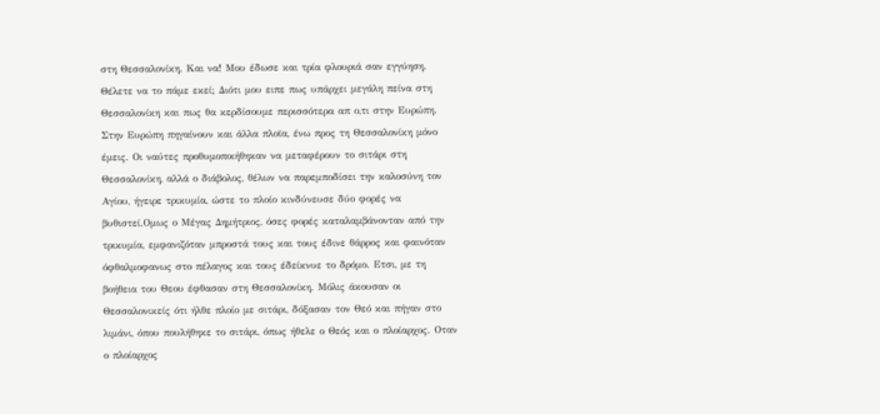στη Θεσσαλονίκη. Και να! Μου έδωσε και τρία φλουριά σαν εγγύηση. Θέλετε να το πάμε εκεί; Διότι μου ειπε πως υπάρχει μεγάλη πείνα στη Θεσσαλονίκη και πως θα κερδίσουμε περισσότερα απ ο,τι στην Ευρώπη. Στην Ευρώπη πηγαίνουν και άλλα πλοϊα, ένω προς τη Θεσσαλονίκη μόνο έμεις. Οι ναύτες προθυμοποιήθηκαν να μεταφέρουν το σιτάρι στη Θεσσαλονίκη, αλλά ο διάβολος, θέλων να παρεμποδίσει την καλοσύνη τον Αγίου, ήγειρε τρικυμία, ώστε το πλοίο κινδύνευσε δύο φορές να βυθιστεί.Ομως ο Μέγας Δημήτριος, όσες φορές καταλαμβάνονταν από την τρικυμία, εμφανιζόταν μπροστά τους και τους έδινε θάρρος και φαινόταν όφθαλμοφανως στο πέλαγος και τους έδείκνυε το δρόμο. Ετσι, με τη βοήθεια του Θεου έφθασαν στη Θεσσαλονίκη. Μόλις άκουσαν οι Θεσσαλονικείς ότι ήλθε πλοίο με σιτάρι, δόξασαν τον Θεό και πήγαν στο λιμάνι, όπου πουλήθηκε το σιτάρι, όπως ήθελε ο Θεός και ο πλοίαρχος. Οταν ο πλοίαρχος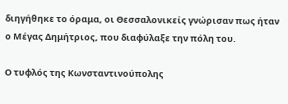διηγήθηκε το όραμα, οι Θεσσαλονικείς γνώρισαν πως ήταν ο Μέγας Δημήτριος, που διαφύλαξε την πόλη του.

Ο τυφλός της Κωνσταντινούπολης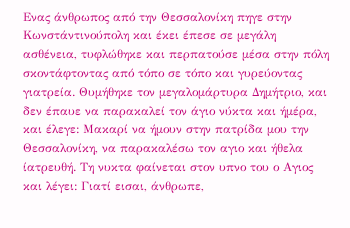Ενας άνθρωπος από την Θεσσαλονίκη πηγε στην Κωνστάντινούπολη και έκει έπεσε σε μεγάλη ασθένεια, τυφλώθηκε και περπατούσε μέσα στην πόλη σκοντάφτοντας από τόπο σε τόπο και γυρεύοντας γιατρεία. Θυμήθηκε τον μεγαλομάρτυρα Δημήτριο, και δεν έπαυε να παρακαλεί τον άγιο νύκτα και ήμέρα, και έλεγε: Μακαρί να ήμουν στην πατρίδα μου την Θεσσαλονίκη, να παρακαλέσω τον αγιο και ήθελα ίατρευθή. Τη νυκτα φαίνεται στον υπνο του ο Αγιος και λέγει: Γιατί εισαι, άνθρωπε,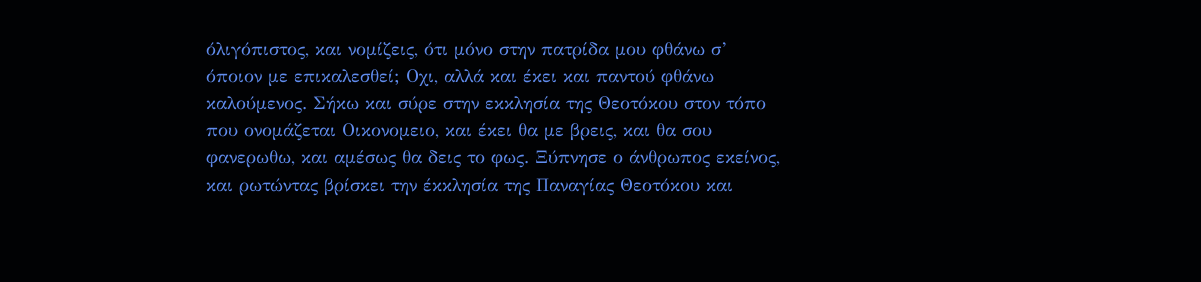όλιγόπιστος, και νομίζεις, ότι μόνο στην πατρίδα μου φθάνω σ’ όποιον με επικαλεσθεί; Οχι, αλλά και έκει και παντού φθάνω καλούμενος. Σήκω και σύρε στην εκκλησία της Θεοτόκου στον τόπο που ονομάζεται Οικονομειο, και έκει θα με βρεις, και θα σου φανερωθω, και αμέσως θα δεις το φως. Ξύπνησε ο άνθρωπος εκείνος, και ρωτώντας βρίσκει την έκκλησία της Παναγίας Θεοτόκου και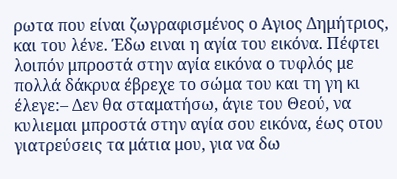ρωτα που είναι ζωγραφισμένος ο Αγιος Δημήτριος, και του λένε. Έδω ειναι η αγία του εικόνα. Πέφτει λοιπόν μπροστά στην αγία εικόνα ο τυφλός με πολλά δάκρυα έβρεχε το σώμα του και τη γη κι έλεγε:– Δεν θα σταματήσω, άγιε του Θεού, να κυλιεμαι μπροστά στην αγία σου εικόνα, έως οτου γιατρεύσεις τα μάτια μου, για να δω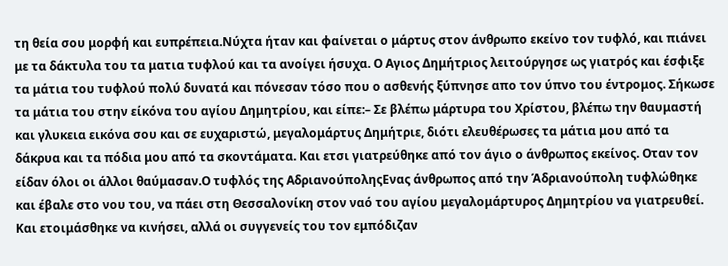τη θεία σου μορφή και ευπρέπεια.Νύχτα ήταν και φαίνεται ο μάρτυς στον άνθρωπο εκείνο τον τυφλό, και πιάνει με τα δάκτυλα του τα ματια τυφλού και τα ανοίγει ήσυχα. Ο Αγιος Δημήτριος λειτούργησε ως γιατρός και έσφιξε τα μάτια του τυφλού πολύ δυνατά και πόνεσαν τόσο που ο ασθενής ξύπνησε απο τον ύπνο του έντρομος. Σήκωσε τα μάτια του στην είκόνα του αγίου Δημητρίου, και είπε:– Σε βλέπω μάρτυρα του Χρίστου, βλέπω την θαυμαστή και γλυκεια εικόνα σου και σε ευχαριστώ, μεγαλομάρτυς Δημήτριε, διότι ελευθέρωσες τα μάτια μου από τα δάκρυα και τα πόδια μου από τα σκοντάματα. Και ετσι γιατρεύθηκε από τον άγιο ο άνθρωπος εκείνος. Οταν τον είδαν όλοι οι άλλοι θαύμασαν.Ο τυφλός της ΑδριανούποληςΕνας άνθρωπος από την Άδριανούπολη τυφλώθηκε και έβαλε στο νου του, να πάει στη Θεσσαλονίκη στον ναό του αγίου μεγαλομάρτυρος Δημητρίου να γιατρευθεί. Και ετοιμάσθηκε να κινήσει, αλλά οι συγγενείς του τον εμπόδιζαν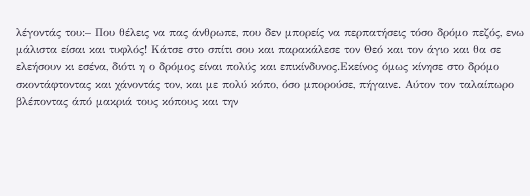λέγοντάς του:– Που θέλεις να πας άνθρωπε, που δεν μπορείς να περπατήσεις τόσο δρόμο πεζός, ενω μάλιστα είσαι και τυφλός! Κάτσε στο σπίτι σου και παρακάλεσε τον Θεό και τον άγιο και θα σε ελεήσουν κι εσένα, διότι η ο δρόμος είναι πολύς και επικίνδυνος.Εκείνος όμως κίνησε στο δρόμο σκοντάφτοντας και χάνοντάς τον, και με πολύ κόπο, όσο μπορούσε, πήγαινε. Αύτον τον ταλαίπωρο βλέποντας άπό μακριά τους κόπους και την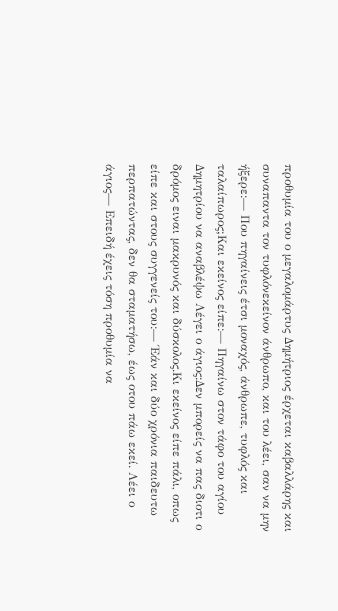προθυμία του ο μεγαλομάρτυς Δημήτριος έρχεται καβαλλάρης και συναπαντα τον τυφλόνεκείνον άνθρωπο, και του λέει, σαν να μην ήξερε:— Που πηγαίνεις έτσι μοναχός, άνθρωπε, τυφλός και ταλαίπωρος;Και εκείνος είπε:— Πηγαίνω στον τάφο του αγίου Δημητρίου να αναβλέψω Λέγει ο άγιος:Δεν μπορείς να πας διοτι ο δρόμος ειναι μακρυνός και δύσκολος.Κι εκείνος είπε πάλι, οπως είπε και στους συγγενείς του:— Έάν και δύο χρόνια παιδευτω περπατώντας, δεν θα σταματήσω, έως οτου πάω εκεί. Λέει ο άγιος— Επειδή έχεις τόση προθυμία να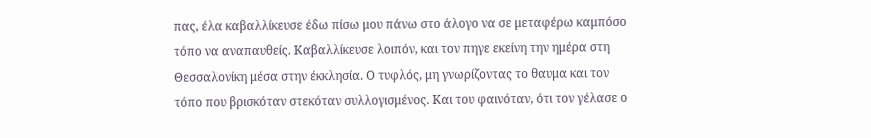πας, έλα καβαλλίκευσε έδω πίσω μου πάνω στο άλογο να σε μεταφέρω καμπόσο τόπο να αναπαυθείς. Καβαλλίκευσε λοιπόν, και τον πηγε εκείνη την ημέρα στη Θεσσαλονίκη μέσα στην έκκλησία. Ο τυφλός, μη γνωρίζοντας το θαυμα και τον τόπο που βρισκόταν στεκόταν συλλογισμένος. Και του φαινόταν, ότι τον γέλασε ο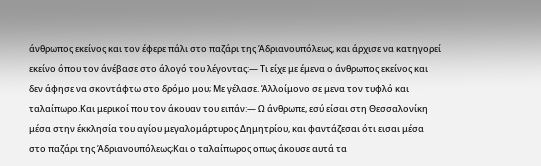άνθρωπος εκείνος και τον έφερε πάλι στο παζάρι της Άδριανουπόλεως, και άρχισε να κατηγορεί εκείνο όπου τον άνέβασε στο άλογό του λέγοντας:— Τι είχε με έμενα ο άνθρωπος εκείνος και δεν άφησε να σκοντάφτω στο δρόμο μου; Με γέλασε. Άλλοίμονο σε μενα τον τυφλό και ταλαίπωρο.Και μερικοί που τον άκουαν του ειπάν:— Ω άνθρωπε, εσύ είσαι στη Θεσσαλονίκη μέσα στην έκκλησία του αγίου μεγαλομάρτυρος Δημητρίου, και φαντάζεσαι ότι εισαι μέσα στο παζάρι της Άδριανουπόλεως;Και ο ταλαίπωρος οπως άκουσε αυτά τα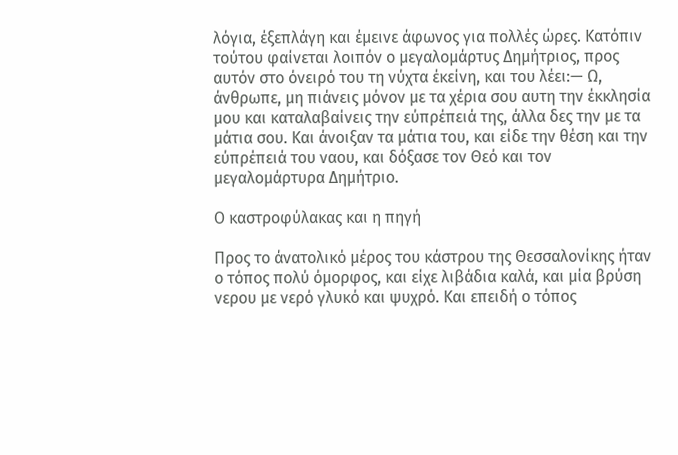λόγια, έξεπλάγη και έμεινε άφωνος για πολλές ώρες. Κατόπιν τούτου φαίνεται λοιπόν ο μεγαλομάρτυς Δημήτριος, προς αυτόν στο όνειρό του τη νύχτα έκείνη, και του λέει:— Ω, άνθρωπε, μη πιάνεις μόνον με τα χέρια σου αυτη την έκκλησία μου και καταλαβαίνεις την εύπρέπειά της, άλλα δες την με τα μάτια σου. Και άνοιξαν τα μάτια του, και είδε την θέση και την εύπρέπειά του ναου, και δόξασε τον Θεό και τον μεγαλομάρτυρα Δημήτριο.

Ο καστροφύλακας και η πηγή

Προς το άνατολικό μέρος του κάστρου της Θεσσαλονίκης ήταν ο τόπος πολύ όμορφος, και είχε λιβάδια καλά, και μία βρύση νερου με νερό γλυκό και ψυχρό. Και επειδή ο τόπος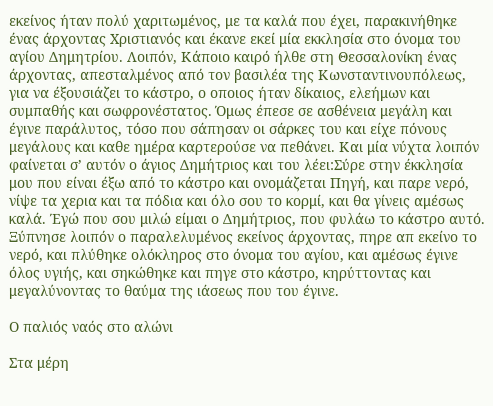εκείνος ήταν πολύ χαριτωμένος, με τα καλά που έχει, παρακινήθηκε ένας άρχοντας Χριστιανός και έκανε εκεί μία εκκλησία στο όνομα του αγίου Δημητρίου. Λοιπόν, Κάποιο καιρό ήλθε στη Θεσσαλονίκη ένας άρχοντας, απεσταλμένος από τον βασιλέα της Κωνσταντινουπόλεως, για να έξουσιάζει το κάστρο, ο οποιος ήταν δίκαιος, ελεήμων και συμπαθής και σωφρονέστατος. Όμως έπεσε σε ασθένεια μεγάλη και έγινε παράλυτος, τόσο που σάπησαν οι σάρκες του και είχε πόνους μεγάλους και καθε ημέρα καρτερούσε να πεθάνει. Και μία νύχτα λοιπόν φαίνεται σ’ αυτόν ο άγιος Δημήτριος και του λέει:Σύρε στην έκκλησία μου που είναι έξω από το κάστρο και ονομάζεται Πηγή, και παρε νερό, νίψε τα χερια και τα πόδια και όλο σου το κορμί, και θα γίνεις αμέσως καλά. Έγώ που σου μιλώ είμαι ο Δημήτριος, που φυλάω το κάστρο αυτό. Ξύπνησε λοιπόν ο παραλελυμένος εκείνος άρχοντας, πηρε απ εκείνο το νερό, και πλύθηκε ολόκληρος στο όνομα του αγίου, και αμέσως έγινε όλος υγιής, και σηκώθηκε και πηγε στο κάστρο, κηρύττοντας και μεγαλύνοντας το θαύμα της ιάσεως που του έγινε.

Ο παλιός ναός στο αλώνι

Στα μέρη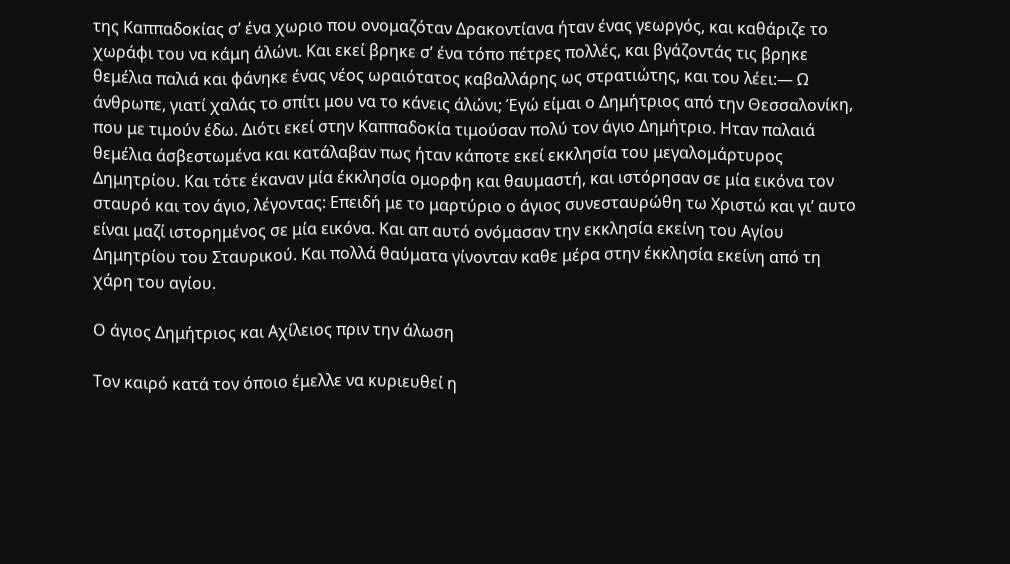της Καππαδοκίας σ’ ένα χωριο που ονομαζόταν Δρακοντίανα ήταν ένας γεωργός, και καθάριζε το χωράφι του να κάμη άλώνι. Και εκεί βρηκε σ’ ένα τόπο πέτρες πολλές, και βγάζοντάς τις βρηκε θεμέλια παλιά και φάνηκε ένας νέος ωραιότατος καβαλλάρης ως στρατιώτης, και του λέει:— Ω άνθρωπε, γιατί χαλάς το σπίτι μου να το κάνεις άλώνι; Έγώ είμαι ο Δημήτριος από την Θεσσαλονίκη, που με τιμούν έδω. Διότι εκεί στην Καππαδοκία τιμούσαν πολύ τον άγιο Δημήτριο. Ηταν παλαιά θεμέλια άσβεστωμένα και κατάλαβαν πως ήταν κάποτε εκεί εκκλησία του μεγαλομάρτυρος Δημητρίου. Και τότε έκαναν μία έκκλησία ομορφη και θαυμαστή, και ιστόρησαν σε μία εικόνα τον σταυρό και τον άγιο, λέγοντας: Επειδή με το μαρτύριο ο άγιος συνεσταυρώθη τω Χριστώ και γι’ αυτο είναι μαζί ιστορημένος σε μία εικόνα. Και απ αυτό ονόμασαν την εκκλησία εκείνη του Αγίου Δημητρίου του Σταυρικού. Και πολλά θαύματα γίνονταν καθε μέρα στην έκκλησία εκείνη από τη χάρη του αγίου.

Ο άγιος Δημήτριος και Αχίλειος πριν την άλωση

Τον καιρό κατά τον όποιο έμελλε να κυριευθεί η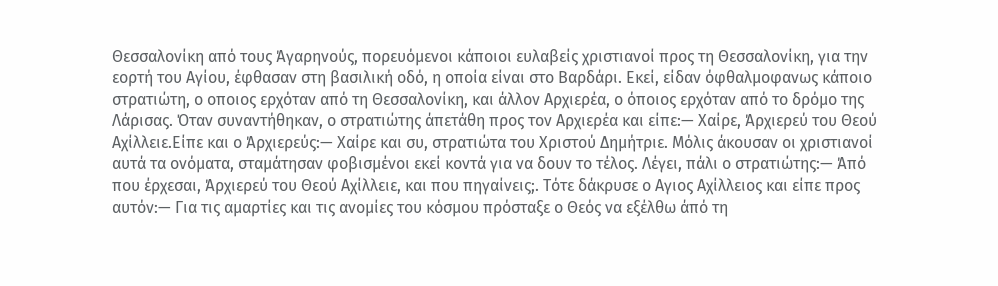Θεσσαλονίκη από τους Άγαρηνούς, πορευόμενοι κάποιοι ευλαβείς χριστιανοί προς τη Θεσσαλονίκη, για την εορτή του Αγίου, έφθασαν στη βασιλική οδό, η οποία είναι στο Βαρδάρι. Εκεί, είδαν όφθαλμοφανως κάποιο στρατιώτη, ο οποιος ερχόταν από τη Θεσσαλονίκη, και άλλον Αρχιερέα, ο όποιος ερχόταν από το δρόμο της Λάρισας. Όταν συναντήθηκαν, ο στρατιώτης άπετάθη προς τον Αρχιερέα και είπε:— Χαίρε, Άρχιερεύ του Θεού Αχίλλειε.Είπε και ο Άρχιερεύς:— Χαίρε και συ, στρατιώτα του Χριστού Δημήτριε. Μόλις άκουσαν οι χριστιανοί αυτά τα ονόματα, σταμάτησαν φοβισμένοι εκεί κοντά για να δουν το τέλος. Λέγει, πάλι ο στρατιώτης:— Άπό που έρχεσαι, Άρχιερεύ του Θεού Αχίλλειε, και που πηγαίνεις;. Τότε δάκρυσε ο Αγιος Αχίλλειος και είπε προς αυτόν:— Για τις αμαρτίες και τις ανομίες του κόσμου πρόσταξε ο Θεός να εξέλθω άπό τη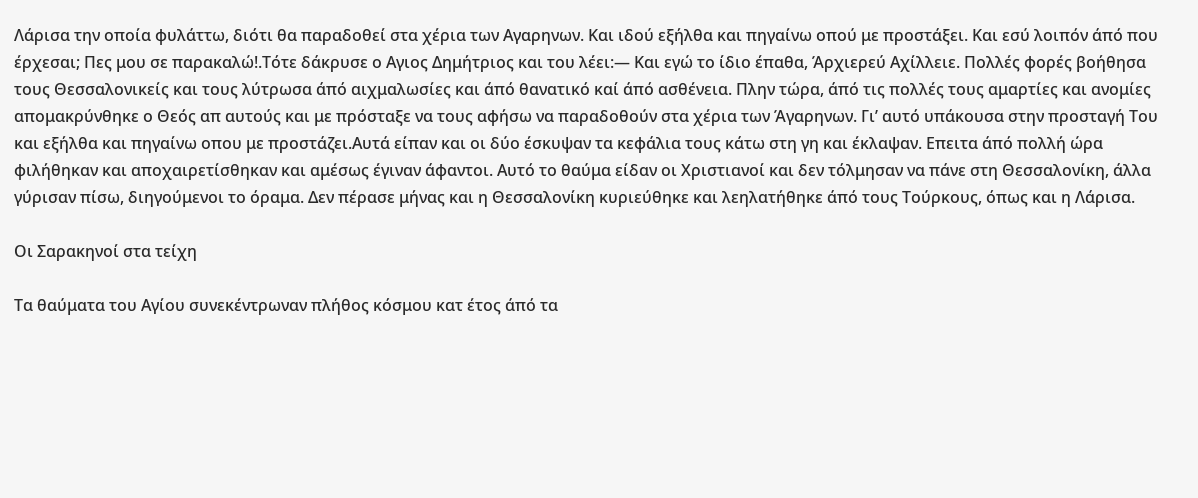Λάρισα την οποία φυλάττω, διότι θα παραδοθεί στα χέρια των Αγαρηνων. Και ιδού εξήλθα και πηγαίνω οπού με προστάξει. Και εσύ λοιπόν άπό που έρχεσαι; Πες μου σε παρακαλώ!.Τότε δάκρυσε ο Αγιος Δημήτριος και του λέει:— Και εγώ το ίδιο έπαθα, Άρχιερεύ Αχίλλειε. Πολλές φορές βοήθησα τους Θεσσαλονικείς και τους λύτρωσα άπό αιχμαλωσίες και άπό θανατικό καί άπό ασθένεια. Πλην τώρα, άπό τις πολλές τους αμαρτίες και ανομίες απομακρύνθηκε ο Θεός απ αυτούς και με πρόσταξε να τους αφήσω να παραδοθούν στα χέρια των Άγαρηνων. Γι’ αυτό υπάκουσα στην προσταγή Του και εξήλθα και πηγαίνω οπου με προστάζει.Αυτά είπαν και οι δύο έσκυψαν τα κεφάλια τους κάτω στη γη και έκλαψαν. Επειτα άπό πολλή ώρα φιλήθηκαν και αποχαιρετίσθηκαν και αμέσως έγιναν άφαντοι. Αυτό το θαύμα είδαν οι Χριστιανοί και δεν τόλμησαν να πάνε στη Θεσσαλονίκη, άλλα γύρισαν πίσω, διηγούμενοι το όραμα. Δεν πέρασε μήνας και η Θεσσαλονίκη κυριεύθηκε και λεηλατήθηκε άπό τους Τούρκους, όπως και η Λάρισα.

Οι Σαρακηνοί στα τείχη

Τα θαύματα του Αγίου συνεκέντρωναν πλήθος κόσμου κατ έτος άπό τα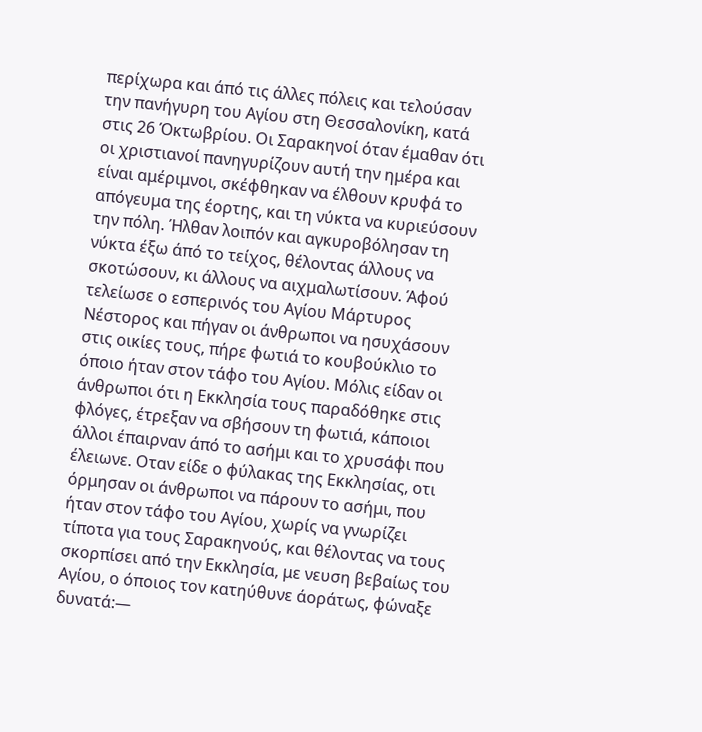περίχωρα και άπό τις άλλες πόλεις και τελούσαν την πανήγυρη του Αγίου στη Θεσσαλονίκη, κατά στις 26 Όκτωβρίου. Οι Σαρακηνοί όταν έμαθαν ότι οι χριστιανοί πανηγυρίζουν αυτή την ημέρα και είναι αμέριμνοι, σκέφθηκαν να έλθουν κρυφά το απόγευμα της έορτης, και τη νύκτα να κυριεύσουν την πόλη. Ήλθαν λοιπόν και αγκυροβόλησαν τη νύκτα έξω άπό το τείχος, θέλοντας άλλους να σκοτώσουν, κι άλλους να αιχμαλωτίσουν. Άφού τελείωσε ο εσπερινός του Αγίου Μάρτυρος Νέστορος και πήγαν οι άνθρωποι να ησυχάσουν στις οικίες τους, πήρε φωτιά το κουβούκλιο το όποιο ήταν στον τάφο του Αγίου. Μόλις είδαν οι άνθρωποι ότι η Εκκλησία τους παραδόθηκε στις φλόγες, έτρεξαν να σβήσουν τη φωτιά, κάποιοι άλλοι έπαιρναν άπό το ασήμι και το χρυσάφι που έλειωνε. Οταν είδε ο φύλακας της Εκκλησίας, οτι όρμησαν οι άνθρωποι να πάρουν το ασήμι, που ήταν στον τάφο του Αγίου, χωρίς να γνωρίζει τίποτα για τους Σαρακηνούς, και θέλοντας να τους σκορπίσει από την Εκκλησία, με νευση βεβαίως του Αγίου, ο όποιος τον κατηύθυνε άοράτως, φώναξε δυνατά:—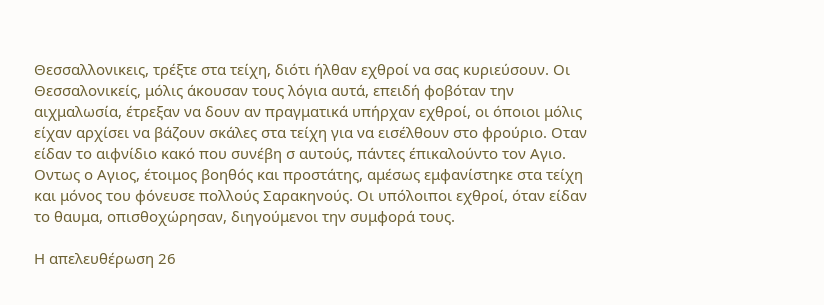Θεσσαλλονικεις, τρέξτε στα τείχη, διότι ήλθαν εχθροί να σας κυριεύσουν. Οι Θεσσαλονικείς, μόλις άκουσαν τους λόγια αυτά, επειδή φοβόταν την αιχμαλωσία, έτρεξαν να δουν αν πραγματικά υπήρχαν εχθροί, οι όποιοι μόλις είχαν αρχίσει να βάζουν σκάλες στα τείχη για να εισέλθουν στο φρούριο. Οταν είδαν το αιφνίδιο κακό που συνέβη σ αυτούς, πάντες έπικαλούντο τον Αγιο. Οντως ο Αγιος, έτοιμος βοηθός και προστάτης, αμέσως εμφανίστηκε στα τείχη και μόνος του φόνευσε πολλούς Σαρακηνούς. Οι υπόλοιποι εχθροί, όταν είδαν το θαυμα, οπισθοχώρησαν, διηγούμενοι την συμφορά τους.

Η απελευθέρωση 26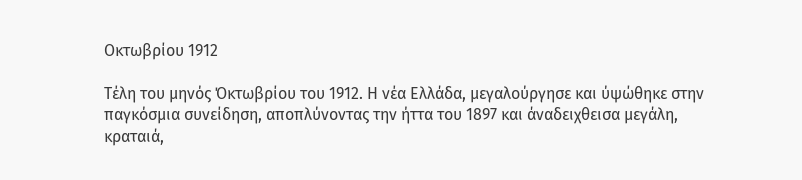Οκτωβρίου 1912

Τέλη του μηνός Όκτωβρίου του 1912. Η νέα Ελλάδα, μεγαλούργησε και ύψώθηκε στην παγκόσμια συνείδηση, αποπλύνοντας την ήττα του 1897 και άναδειχθεισα μεγάλη, κραταιά,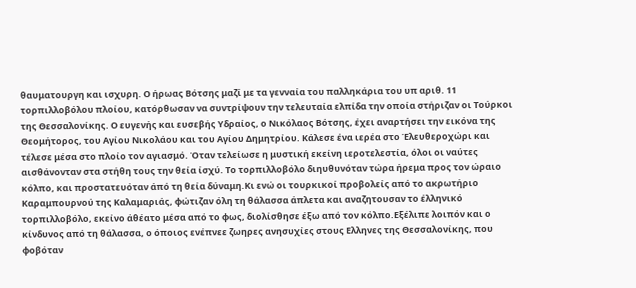θαυματουργη και ισχυρη. Ο ήρωας Βότσης μαζί με τα γενναία του παλληκάρια του υπ αριθ. 11 τορπιλλοβόλου πλοίου, κατόρθωσαν να συντρίψουν την τελευταία ελπίδα την οποία στήριζαν οι Τούρκοι της Θεσσαλονίκης. Ο ευγενής και ευσεβής Υδραίος, ο Νικόλαος Βότσης, έχει αναρτήσει την εικόνα της Θεομήτορος, του Αγίου Νικολάου και του Αγίου Δημητρίου. Κάλεσε ένα ιερέα στο Έλευθεροχώρι και τέλεσε μέσα στο πλοίο τον αγιασμό. Όταν τελείωσε η μυστική εκείνη ιεροτελεστία, όλοι οι ναύτες αισθάνονταν στα στήθη τους την θεία ίσχύ. Το τορπιλλοβόλο διηυθυνόταν τώρα ήρεμα προς τον ώραιο κόλπο, και προστατευόταν άπό τη θεία δύναμη.Κι ενώ οι τουρκικοί προβολείς από το ακρωτήριο Καραμπουρνού της Καλαμαριάς, φώτιζαν όλη τη θάλασσα άπλετα και αναζητουσαν το έλληνικό τορπιλλοβόλο, εκείνο άθέατο μέσα από το φως, διολίσθησε έξω από τον κόλπο.Εξέλιπε λοιπόν και ο κίνδυνος από τη θάλασσα, ο όποιος ενέπνεε ζωηρες ανησυχίες στους Ελληνες της Θεσσαλονίκης, που φοβόταν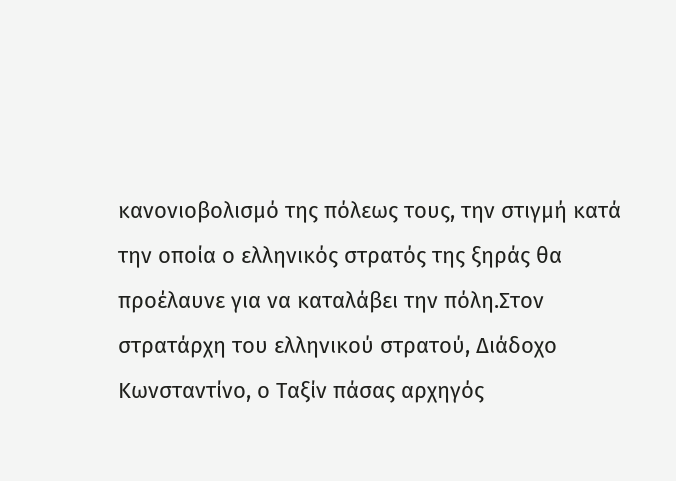κανονιοβολισμό της πόλεως τους, την στιγμή κατά την οποία ο ελληνικός στρατός της ξηράς θα προέλαυνε για να καταλάβει την πόλη.Στον στρατάρχη του ελληνικού στρατού, Διάδοχο Κωνσταντίνο, ο Ταξίν πάσας αρχηγός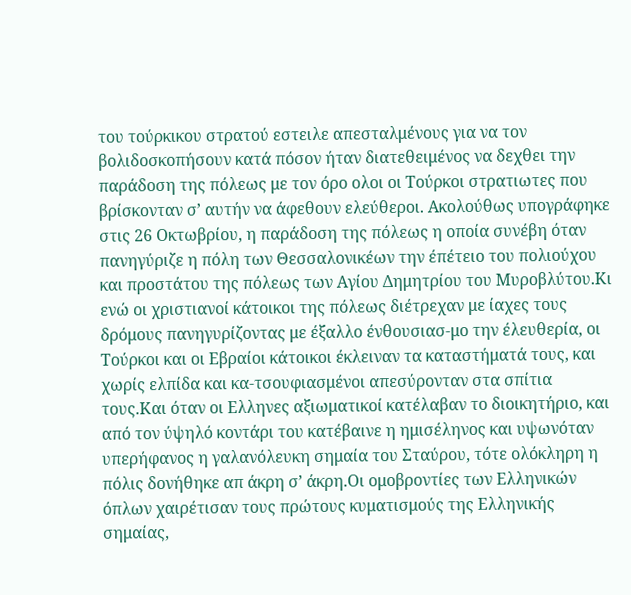του τούρκικου στρατού εστειλε απεσταλμένους για να τον βολιδοσκοπήσουν κατά πόσον ήταν διατεθειμένος να δεχθει την παράδοση της πόλεως με τον όρο ολοι οι Τούρκοι στρατιωτες που βρίσκονταν σ’ αυτήν να άφεθουν ελεύθεροι. Ακολούθως υπογράφηκε στις 26 Οκτωβρίου, η παράδοση της πόλεως η οποία συνέβη όταν πανηγύριζε η πόλη των Θεσσαλονικέων την έπέτειο του πολιούχου και προστάτου της πόλεως των Αγίου Δημητρίου του Μυροβλύτου.Κι ενώ οι χριστιανοί κάτοικοι της πόλεως διέτρεχαν με ίαχες τους δρόμους πανηγυρίζοντας με έξαλλο ένθουσιασ-μο την έλευθερία, οι Τούρκοι και οι Εβραίοι κάτοικοι έκλειναν τα καταστήματά τους, και χωρίς ελπίδα και κα-τσουφιασμένοι απεσύρονταν στα σπίτια τους.Και όταν οι Ελληνες αξιωματικοί κατέλαβαν το διοικητήριο, και από τον ύψηλό κοντάρι του κατέβαινε η ημισέληνος και υψωνόταν υπερήφανος η γαλανόλευκη σημαία του Σταύρου, τότε ολόκληρη η πόλις δονήθηκε απ άκρη σ’ άκρη.Οι ομοβροντίες των Ελληνικών όπλων χαιρέτισαν τους πρώτους κυματισμούς της Ελληνικής σημαίας,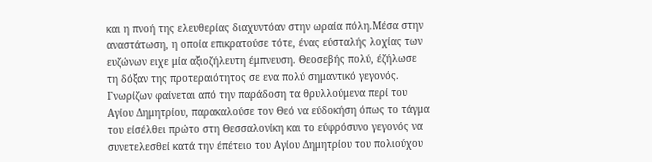και η πνοή της ελευθερίας διαχυντόαν στην ωραία πόλη.Μέσα στην αναστάτωση, η οποία επικρατούσε τότε, ένας εύσταλής λοχίας των ευζώνων ειχε μία αξιοζήλευτη έμπνευση. Θεοσεβής πολύ, έζήλωσε τη δόξαν της προτεραιότητος σε ενα πολύ σημαντικό γεγονός. Γνωρίζων φαίνεται από την παράδοση τα θρυλλούμενα περί του Αγίου Δημητρίου, παρακαλούσε τον Θεό να εύδοκήση όπως το τάγμα του είσέλθει πρώτο στη Θεσσαλονίκη και το εύφρόσυνο γεγονός να συνετελεσθεί κατά την έπέτειο του Αγίου Δημητρίου του πολιούχου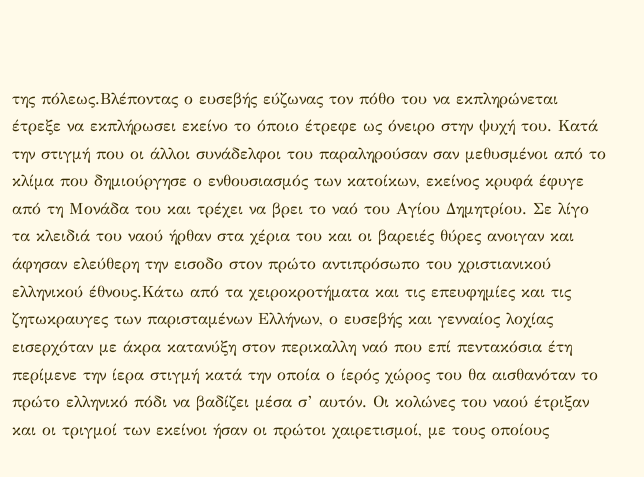της πόλεως.Βλέποντας ο ευσεβής εύζωνας τον πόθο του να εκπληρώνεται έτρεξε να εκπλήρωσει εκείνο το όποιο έτρεφε ως όνειρο στην ψυχή του. Κατά την στιγμή που οι άλλοι συνάδελφοι του παραληρούσαν σαν μεθυσμένοι από το κλίμα που δημιούργησε ο ενθουσιασμός των κατοίκων, εκείνος κρυφά έφυγε από τη Μονάδα του και τρέχει να βρει το ναό του Αγίου Δημητρίου. Σε λίγο τα κλειδιά του ναού ήρθαν στα χέρια του και οι βαρειές θύρες ανοιγαν και άφησαν ελεύθερη την εισοδο στον πρώτο αντιπρόσωπο του χριστιανικού ελληνικού έθνους.Κάτω από τα χειροκροτήματα και τις επευφημίες και τις ζητωκραυγες των παρισταμένων Ελλήνων, ο ευσεβής και γενναίος λοχίας εισερχόταν με άκρα κατανύξη στον περικαλλη ναό που επί πεντακόσια έτη περίμενε την ίερα στιγμή κατά την οποία ο ίερός χώρος του θα αισθανόταν το πρώτο ελληνικό πόδι να βαδίζει μέσα σ’ αυτόν. Οι κολώνες του ναού έτριξαν και οι τριγμοί των εκείνοι ήσαν οι πρώτοι χαιρετισμοί, με τους οποίους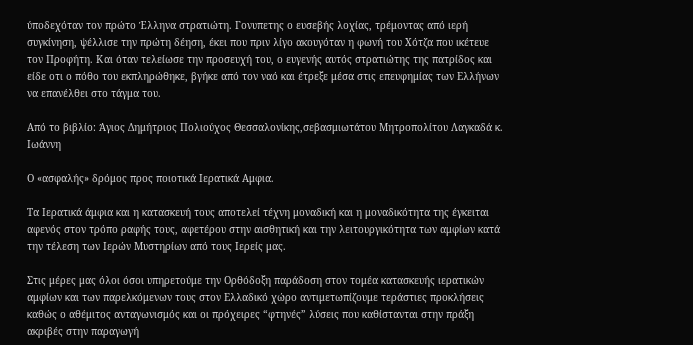ύποδεχόταν τον πρώτο Έλληνα στρατιώτη. Γονυπετης ο ευσεβής λοχίας, τρέμοντας από ιερή συγκίνηση, ψέλλισε την πρώτη δέηση, έκει που πριν λίγο ακουγόταν η φωνή του Χότζα που ικέτευε τον Προφήτη. Και όταν τελείωσε την προσευχή του, ο ευγενής αυτός στρατιώτης της πατρίδος και είδε οτι ο πόθο του εκπληρώθηκε, βγήκε από τον ναό και έτρεξε μέσα στις επευφημίας των Ελλήνων να επανέλθει στο τάγμα του.

Από το βιβλίο: Άγιος Δημήτριος Πολιούχος Θεσσαλονίκης,σεβασμιωτάτου Μητροπολίτου Λαγκαδά κ. Ιωάννη

Ο «ασφαλής» δρόμος προς ποιοτικά Ιερατικά Αμφια.

Τα Ιερατικά άμφια και η κατασκευή τους αποτελεί τέχνη μοναδική και η μοναδικότητα της έγκειται αφενός στον τρόπο ραφής τους, αφετέρου στην αισθητική και την λειτουργικότητα των αμφίων κατά την τέλεση των Ιερών Μυστηρίων από τους Ιερείς μας.

Στις μέρες μας όλοι όσοι υπηρετούμε την Ορθόδοξη παράδοση στον τομέα κατασκευής ιερατικών αμφίων και των παρελκόμενων τους στον Ελλαδικό χώρο αντιμετωπίζουμε τεράστιες προκλήσεις καθώς ο αθέμιτος ανταγωνισμός και οι πρόχειρες “φτηνές” λύσεις που καθίστανται στην πράξη ακριβές στην παραγωγή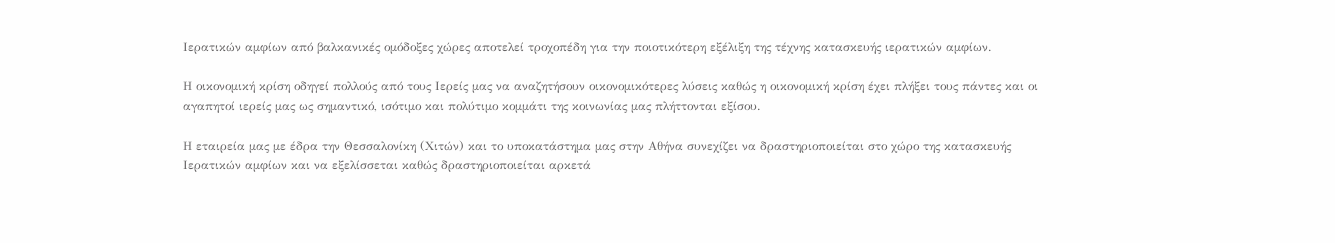Ιερατικών αμφίων από βαλκανικές ομόδοξες χώρες αποτελεί τροχοπέδη για την ποιοτικότερη εξέλιξη της τέχνης κατασκευής ιερατικών αμφίων.

Η οικονομική κρίση οδηγεί πολλούς από τους Ιερείς μας να αναζητήσουν οικονομικότερες λύσεις καθώς η οικονομική κρίση έχει πλήξει τους πάντες και οι αγαπητοί ιερείς μας ως σημαντικό, ισότιμο και πολύτιμο κομμάτι της κοινωνίας μας πλήττονται εξίσου.

Η εταιρεία μας με έδρα την Θεσσαλονίκη (Χιτών) και το υποκατάστημα μας στην Αθήνα συνεχίζει να δραστηριοποιείται στο χώρο της κατασκευής Ιερατικών αμφίων και να εξελίσσεται καθώς δραστηριοποιείται αρκετά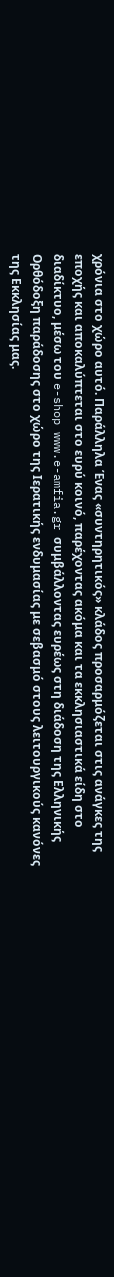χρόνια στο χώρο αυτό. Παράλληλα Ένας «συντηρητικός» κλάδος προσαρμόζεται στις ανάγκες της εποχής και αποκαλύπτεται στο ευρύ κοινό, παρέχοντας ακόμα και τα εκκλησιαστικά είδη στο διαδίκτυο, μέσω του e-shop www.e-amfia.gr συμβάλλοντας ευρέως στη διάδοση της Ελληνικής Ορθόδοξη παράδοσης στο χώρο της Ιερατικής ενδυμασίας με σεβασμό στους λειτουργικούς κανόνες της Εκκλησίας μας.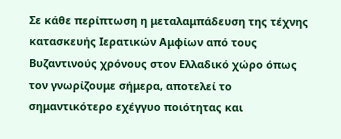Σε κάθε περίπτωση η μεταλαμπάδευση της τέχνης κατασκευής Ιερατικών Αμφίων από τους Βυζαντινούς χρόνους στον Ελλαδικό χώρο όπως τον γνωρίζουμε σήμερα, αποτελεί το σημαντικότερο εχέγγυο ποιότητας και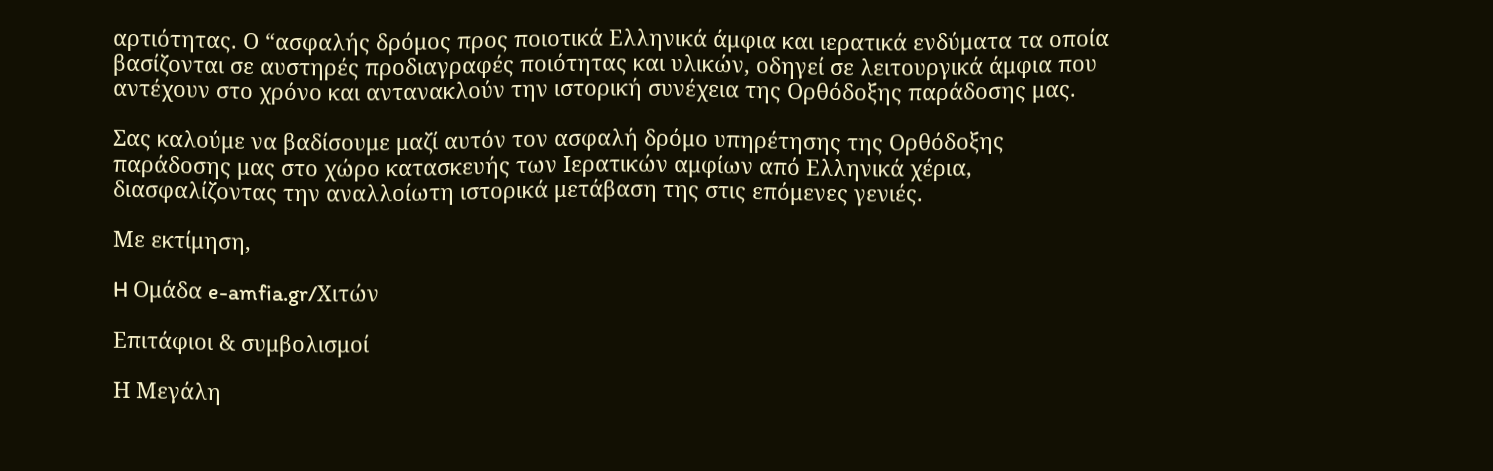αρτιότητας. Ο “ασφαλής δρόμος προς ποιοτικά Ελληνικά άμφια και ιερατικά ενδύματα τα οποία βασίζονται σε αυστηρές προδιαγραφές ποιότητας και υλικών, οδηγεί σε λειτουργικά άμφια που αντέχουν στο χρόνο και αντανακλούν την ιστορική συνέχεια της Ορθόδοξης παράδοσης μας.

Σας καλούμε να βαδίσουμε μαζί αυτόν τον ασφαλή δρόμο υπηρέτησης της Ορθόδοξης παράδοσης μας στο χώρο κατασκευής των Ιερατικών αμφίων από Ελληνικά χέρια, διασφαλίζοντας την αναλλοίωτη ιστορικά μετάβαση της στις επόμενες γενιές.

Με εκτίμηση,

H Ομάδα e-amfia.gr/Χιτών

Επιτάφιοι & συμβολισμοί

Η Μεγάλη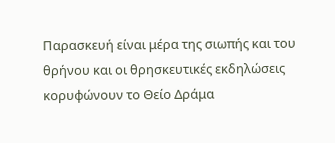Παρασκευή είναι μέρα της σιωπής και του θρήνου και οι θρησκευτικές εκδηλώσεις κορυφώνουν το Θείο Δράμα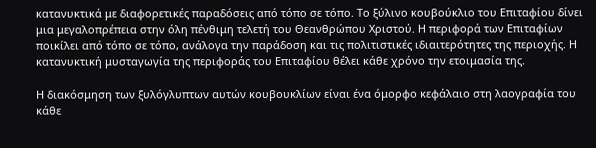κατανυκτικά με διαφορετικές παραδόσεις από τόπο σε τόπο. Το ξύλινο κουβούκλιο του Επιταφίου δίνει μια μεγαλοπρέπεια στην όλη πένθιμη τελετή του Θεανθρώπου Χριστού. Η περιφορά των Επιταφίων ποικίλει από τόπο σε τόπο, ανάλογα την παράδοση και τις πολιτιστικές ιδιαιτερότητες της περιοχής. Η κατανυκτική μυσταγωγία της περιφοράς του Επιταφίου θέλει κάθε χρόνο την ετοιμασία της.

Η διακόσμηση των ξυλόγλυπτων αυτών κουβουκλίων είναι ένα όμορφο κεφάλαιο στη λαογραφία του κάθε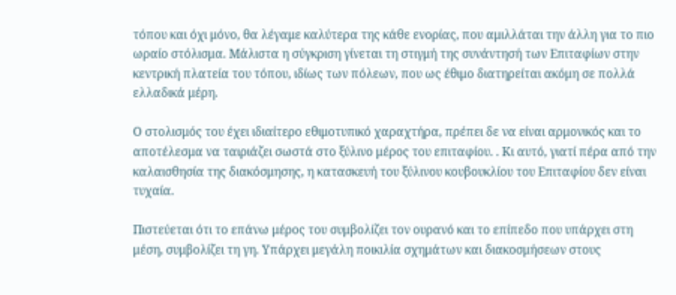τόπου και όχι μόνο, θα λέγαμε καλύτερα της κάθε ενορίας, που αμιλλάται την άλλη για το πιο ωραίο στόλισμα. Μάλιστα η σύγκριση γίνεται τη στιγμή της συνάντησή των Επιταφίων στην κεντρική πλατεία του τόπου, ιδίως των πόλεων, που ως έθιμο διατηρείται ακόμη σε πολλά ελλαδικά μέρη.

Ο στολισμός του έχει ιδιαίτερο εθιμοτυπικό χαραχτήρα, πρέπει δε να είναι αρμονικός και το αποτέλεσμα να ταιριάζει σωστά στο ξύλινο μέρος του επιταφίου. . Κι αυτό, γιατί πέρα από την καλαισθησία της διακόσμησης, η κατασκευή του ξύλινου κουβουκλίου του Επιταφίου δεν είναι τυχαία.

Πιστεύεται ότι το επάνω μέρος του συμβολίζει τον ουρανό και το επίπεδο που υπάρχει στη μέση, συμβολίζει τη γη. Υπάρχει μεγάλη ποικιλία σχημάτων και διακοσμήσεων στους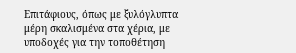Επιτάφιους, όπως με ξυλόγλυπτα μέρη σκαλισμένα στα χέρια, με υποδοχές για την τοποθέτηση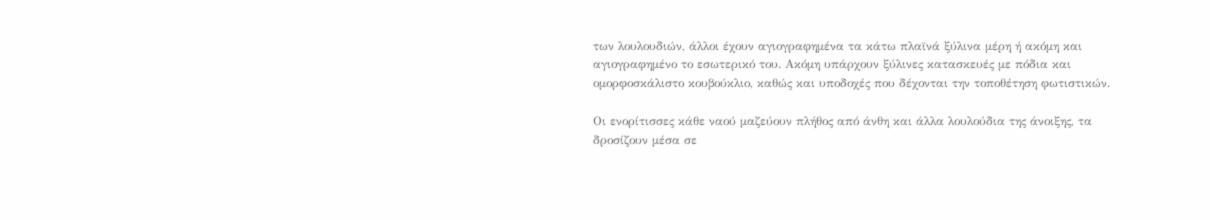των λουλουδιών, άλλοι έχουν αγιογραφημένα τα κάτω πλαϊνά ξύλινα μέρη ή ακόμη και αγιογραφημένο το εσωτερικό του. Ακόμη υπάρχουν ξύλινες κατασκευές με πόδια και ομορφοσκάλιστο κουβούκλιο, καθώς και υποδοχές που δέχονται την τοποθέτηση φωτιστικών.

Οι ενορίτισσες κάθε ναού μαζεύουν πλήθος από άνθη και άλλα λουλούδια της άνοιξης, τα δροσίζουν μέσα σε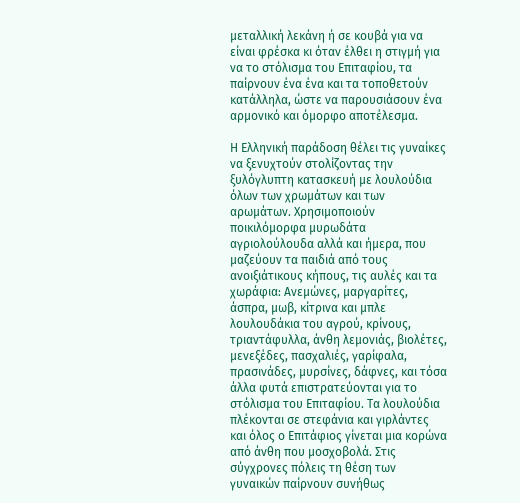μεταλλική λεκάνη ή σε κουβά για να είναι φρέσκα κι όταν έλθει η στιγμή για να το στόλισμα του Επιταφίου, τα παίρνουν ένα ένα και τα τοποθετούν κατάλληλα, ώστε να παρουσιάσουν ένα αρμονικό και όμορφο αποτέλεσμα.

Η Ελληνική παράδοση θέλει τις γυναίκες να ξενυχτούν στολίζοντας την ξυλόγλυπτη κατασκευή με λουλούδια όλων των χρωμάτων και των αρωμάτων. Χρησιμοποιούν ποικιλόμορφα μυρωδάτα αγριολούλουδα αλλά και ήμερα, που μαζεύουν τα παιδιά από τους ανοιξιάτικους κήπους, τις αυλές και τα χωράφια: Ανεμώνες, μαργαρίτες, άσπρα, μωβ, κίτρινα και μπλε λουλουδάκια του αγρού, κρίνους, τριαντάφυλλα, άνθη λεμονιάς, βιολέτες, μενεξέδες, πασχαλιές, γαρίφαλα, πρασινάδες, μυρσίνες, δάφνες, και τόσα άλλα φυτά επιστρατεύονται για το στόλισμα του Επιταφίου. Τα λουλούδια πλέκονται σε στεφάνια και γιρλάντες και όλος ο Επιτάφιος γίνεται μια κορώνα από άνθη που μοσχοβολά. Στις σύγχρονες πόλεις τη θέση των γυναικών παίρνουν συνήθως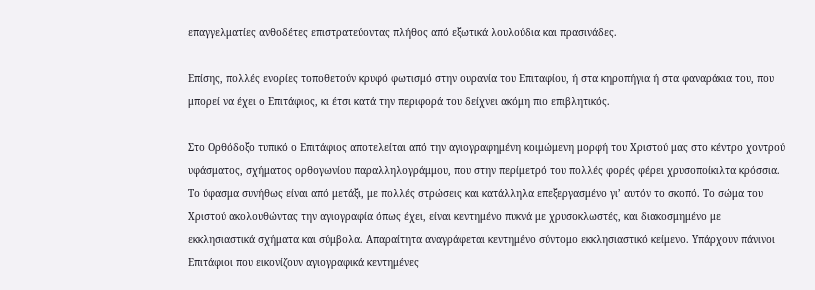επαγγελματίες ανθοδέτες επιστρατεύοντας πλήθος από εξωτικά λουλούδια και πρασινάδες.

Επίσης, πολλές ενορίες τοποθετούν κρυφό φωτισμό στην ουρανία του Επιταφίου, ή στα κηροπήγια ή στα φαναράκια του, που μπορεί να έχει ο Επιτάφιος, κι έτσι κατά την περιφορά του δείχνει ακόμη πιο επιβλητικός.

Στο Ορθόδοξο τυπικό ο Επιτάφιος αποτελείται από την αγιογραφημένη κοιμώμενη μορφή του Χριστού μας στο κέντρο χοντρού υφάσματος, σχήματος ορθογωνίου παραλληλογράμμου, που στην περίμετρό του πολλές φορές φέρει χρυσοποίκιλτα κρόσσια. Το ύφασμα συνήθως είναι από μετάξι, με πολλές στρώσεις και κατάλληλα επεξεργασμένο γι’ αυτόν το σκοπό. Το σώμα του Χριστού ακολουθώντας την αγιογραφία όπως έχει, είναι κεντημένο πυκνά με χρυσοκλωστές, και διακοσμημένο με εκκλησιαστικά σχήματα και σύμβολα. Απαραίτητα αναγράφεται κεντημένο σύντομο εκκλησιαστικό κείμενο. Υπάρχουν πάνινοι Επιτάφιοι που εικονίζουν αγιογραφικά κεντημένες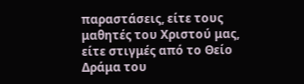παραστάσεις, είτε τους μαθητές του Χριστού μας, είτε στιγμές από το Θείο Δράμα του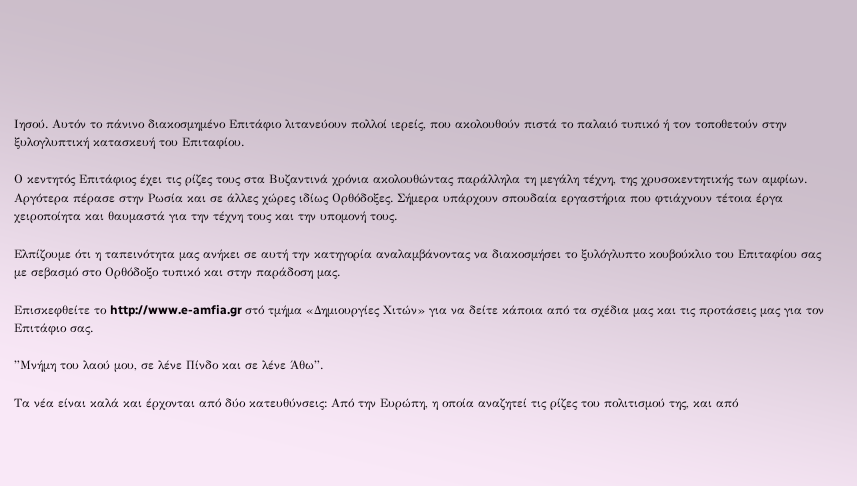Ιησού. Αυτόν το πάνινο διακοσμημένο Επιτάφιο λιτανεύουν πολλοί ιερείς, που ακολουθούν πιστά το παλαιό τυπικό ή τον τοποθετούν στην ξυλογλυπτική κατασκευή του Επιταφίου.

Ο κεντητός Επιτάφιος έχει τις ρίζες τους στα Βυζαντινά χρόνια ακολουθώντας παράλληλα τη μεγάλη τέχνη, της χρυσοκεντητικής των αμφίων. Αργότερα πέρασε στην Ρωσία και σε άλλες χώρες ιδίως Ορθόδοξες. Σήμερα υπάρχουν σπουδαία εργαστήρια που φτιάχνουν τέτοια έργα χειροποίητα και θαυμαστά για την τέχνη τους και την υπομονή τους.

Ελπίζουμε ότι η ταπεινότητα μας ανήκει σε αυτή την κατηγορία αναλαμβάνοντας να διακοσμήσει το ξυλόγλυπτο κουβούκλιο του Επιταφίου σας με σεβασμό στο Ορθόδοξο τυπικό και στην παράδοση μας.

Επισκεφθείτε το http://www.e-amfia.gr στό τμήμα «Δημιουργίες Χιτών» για να δείτε κάποια από τα σχέδια μας και τις προτάσεις μας για τον Επιτάφιο σας.

”Μνήμη του λαού μου, σε λένε Πίνδο και σε λένε Άθω”.

Τα νέα είναι καλά και έρχονται από δύο κατευθύνσεις: Από την Ευρώπη, η οποία αναζητεί τις ρίζες του πολιτισμού της, και από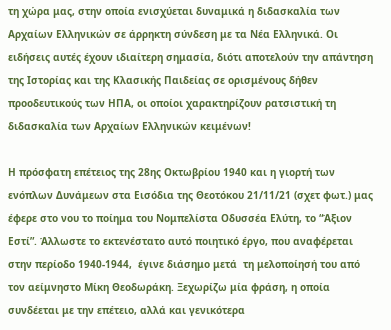τη χώρα μας, στην οποία ενισχύεται δυναμικά η διδασκαλία των Αρχαίων Ελληνικών σε άρρηκτη σύνδεση με τα Νέα Ελληνικά. Οι ειδήσεις αυτές έχουν ιδιαίτερη σημασία, διότι αποτελούν την απάντηση της Ιστορίας και της Κλασικής Παιδείας σε ορισμένους δήθεν προοδευτικούς των ΗΠΑ, οι οποίοι χαρακτηρίζουν ρατσιστική τη διδασκαλία των Αρχαίων Ελληνικών κειμένων!

Η πρόσφατη επέτειος της 28ης Οκτωβρίου 1940 και η γιορτή των ενόπλων Δυνάμεων στα Εισόδια της Θεοτόκου 21/11/21 (σχετ φωτ.) μας έφερε στο νου το ποίημα του Νομπελίστα Οδυσσέα Ελύτη, το “Άξιον Εστί”. Άλλωστε το εκτενέστατο αυτό ποιητικό έργο, που αναφέρεται στην περίοδο 1940-1944,  έγινε διάσημο μετά  τη μελοποίησή του από τον αείμνηστο Μίκη Θεοδωράκη. Ξεχωρίζω μία φράση, η οποία συνδέεται με την επέτειο, αλλά και γενικότερα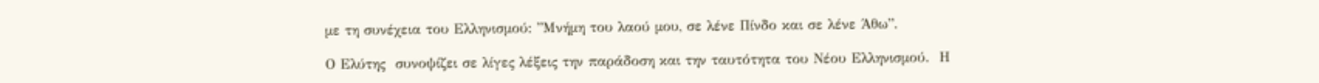με τη συνέχεια του Ελληνισμού: ”Μνήμη του λαού μου, σε λένε Πίνδο και σε λένε Άθω”.

Ο Ελύτης  συνοψίζει σε λίγες λέξεις την παράδοση και την ταυτότητα του Νέου Ελληνισμού.  Η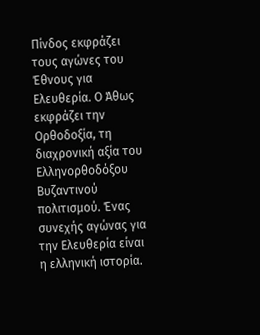Πίνδος εκφράζει τους αγώνες του Έθνους για Ελευθερία. Ο Άθως εκφράζει την Ορθοδοξία, τη διαχρονική αξία του Ελληνορθοδόξου Βυζαντινού πολιτισμού. Ένας συνεχής αγώνας για την Ελευθερία είναι η ελληνική ιστορία.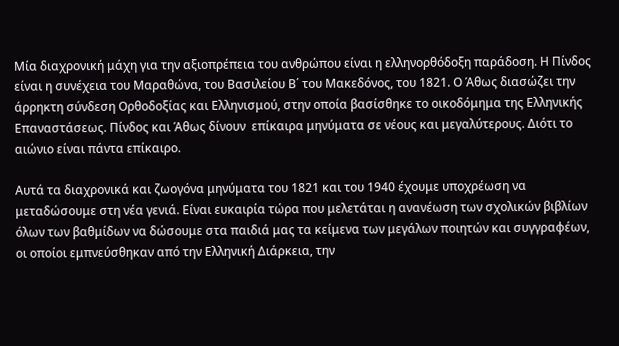Μία διαχρονική μάχη για την αξιοπρέπεια του ανθρώπου είναι η ελληνορθόδοξη παράδοση. Η Πίνδος είναι η συνέχεια του Μαραθώνα, του Βασιλείου Β΄ του Μακεδόνος, του 1821. Ο Άθως διασώζει την άρρηκτη σύνδεση Ορθοδοξίας και Ελληνισμού, στην οποία βασίσθηκε το οικοδόμημα της Ελληνικής Επαναστάσεως. Πίνδος και Άθως δίνουν  επίκαιρα μηνύματα σε νέους και μεγαλύτερους. Διότι το αιώνιο είναι πάντα επίκαιρο.

Αυτά τα διαχρονικά και ζωογόνα μηνύματα του 1821 και του 1940 έχουμε υποχρέωση να μεταδώσουμε στη νέα γενιά. Είναι ευκαιρία τώρα που μελετάται η ανανέωση των σχολικών βιβλίων όλων των βαθμίδων να δώσουμε στα παιδιά μας τα κείμενα των μεγάλων ποιητών και συγγραφέων, οι οποίοι εμπνεύσθηκαν από την Ελληνική Διάρκεια, την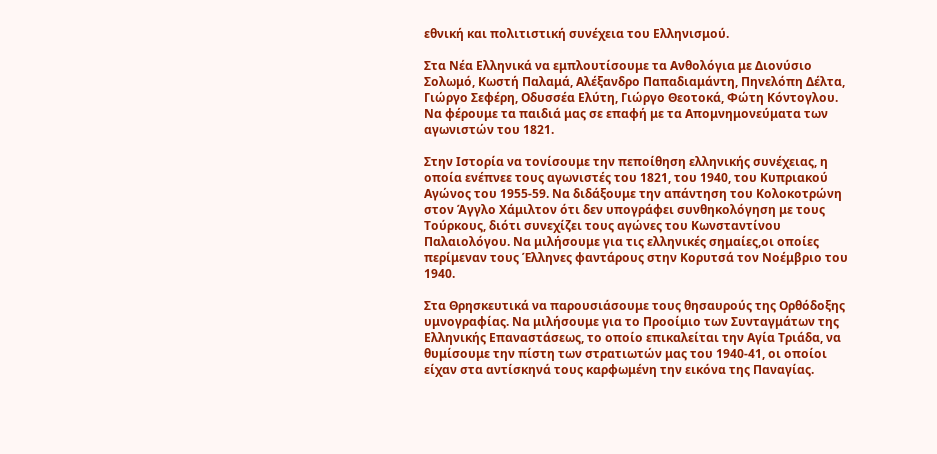εθνική και πολιτιστική συνέχεια του Ελληνισμού.

Στα Νέα Ελληνικά να εμπλουτίσουμε τα Ανθολόγια με Διονύσιο Σολωμό, Κωστή Παλαμά, Αλέξανδρο Παπαδιαμάντη, Πηνελόπη Δέλτα, Γιώργο Σεφέρη, Οδυσσέα Ελύτη, Γιώργο Θεοτοκά, Φώτη Κόντογλου. Να φέρουμε τα παιδιά μας σε επαφή με τα Απομνημονεύματα των αγωνιστών του 1821.

Στην Ιστορία να τονίσουμε την πεποίθηση ελληνικής συνέχειας, η οποία ενέπνεε τους αγωνιστές του 1821, του 1940, του Κυπριακού Αγώνος του 1955-59. Να διδάξουμε την απάντηση του Κολοκοτρώνη στον Άγγλο Χάμιλτον ότι δεν υπογράφει συνθηκολόγηση με τους Τούρκους, διότι συνεχίζει τους αγώνες του Κωνσταντίνου Παλαιολόγου. Να μιλήσουμε για τις ελληνικές σημαίες,οι οποίες περίμεναν τους Έλληνες φαντάρους στην Κορυτσά τον Νοέμβριο του 1940.

Στα Θρησκευτικά να παρουσιάσουμε τους θησαυρούς της Ορθόδοξης υμνογραφίας. Να μιλήσουμε για το Προοίμιο των Συνταγμάτων της Ελληνικής Επαναστάσεως, το οποίο επικαλείται την Αγία Τριάδα, να θυμίσουμε την πίστη των στρατιωτών μας του 1940-41, οι οποίοι είχαν στα αντίσκηνά τους καρφωμένη την εικόνα της Παναγίας.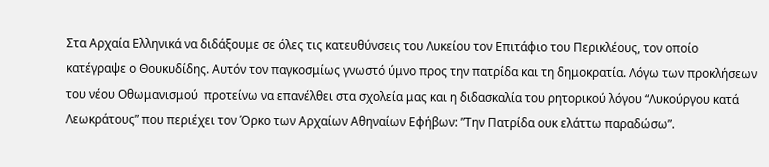Στα Αρχαία Ελληνικά να διδάξουμε σε όλες τις κατευθύνσεις του Λυκείου τον Επιτάφιο του Περικλέους, τον οποίο κατέγραψε ο Θουκυδίδης. Αυτόν τον παγκοσμίως γνωστό ύμνο προς την πατρίδα και τη δημοκρατία. Λόγω των προκλήσεων του νέου Οθωμανισμού  προτείνω να επανέλθει στα σχολεία μας και η διδασκαλία του ρητορικού λόγου “Λυκούργου κατά Λεωκράτους” που περιέχει τον Όρκο των Αρχαίων Αθηναίων Εφήβων: ”Την Πατρίδα ουκ ελάττω παραδώσω”.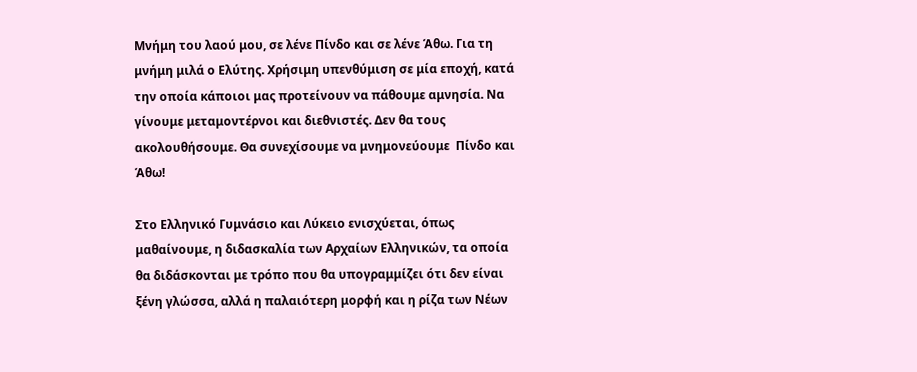Μνήμη του λαού μου, σε λένε Πίνδο και σε λένε Άθω. Για τη μνήμη μιλά ο Ελύτης. Χρήσιμη υπενθύμιση σε μία εποχή, κατά την οποία κάποιοι μας προτείνουν να πάθουμε αμνησία. Να γίνουμε μεταμοντέρνοι και διεθνιστές. Δεν θα τους ακολουθήσουμε. Θα συνεχίσουμε να μνημονεύουμε  Πίνδο και Άθω!

Στο Ελληνικό Γυμνάσιο και Λύκειο ενισχύεται, όπως μαθαίνουμε, η διδασκαλία των Αρχαίων Ελληνικών, τα οποία θα διδάσκονται με τρόπο που θα υπογραμμίζει ότι δεν είναι ξένη γλώσσα, αλλά η παλαιότερη μορφή και η ρίζα των Νέων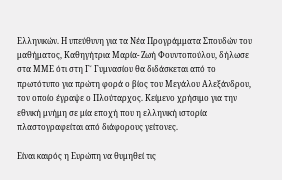Ελληνικών. Η υπεύθυνη για τα Νέα Προγράμματα Σπουδών του μαθήματος, Καθηγήτρια Μαρία- Ζωή Φουντοπούλου, δήλωσε στα ΜΜΕ ότι στη Γ΄ Γυμνασίου θα διδάσκεται από το πρωτότυπο για πρώτη φορά ο βίος του Μεγάλου Αλεξάνδρου, τον οποίο έγραψε ο Πλούταρχος. Κείμενο χρήσιμο για την εθνική μνήμη σε μία εποχή που η ελληνική ιστορία πλαστογραφείται από διάφορους γείτονες.

Είναι καιρός η Ευρώπη να θυμηθεί τις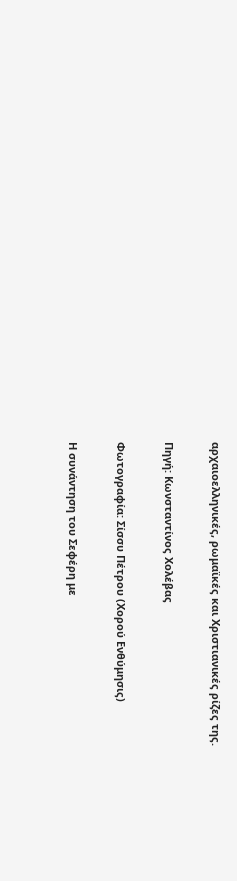αρχαιοελληνικές, ρωμαϊκές και Χριστιανικές ρίζες της.

Πηγή: Κωνσταντίνος Χολέβας

Φωτογραφία: Σίσσυ Πέτρου (Χορού Ενθύμησις)

Η συνάντηση του Σεφέρη με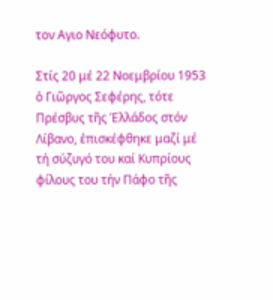τον Αγιο Νεόφυτο.

Στίς 20 μέ 22 Νοεμβρίου 1953 ὁ Γιῶργος Σεφέρης, τότε Πρέσβυς τῆς Ἑλλάδος στόν Λίβανο, ἐπισκέφθηκε μαζί μέ τή σύζυγό του καί Κυπρίους φίλους του τήν Πάφο τῆς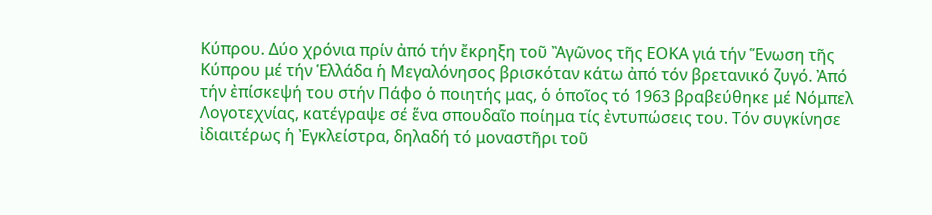Κύπρου. Δύο χρόνια πρίν ἀπό τήν ἔκρηξη τοῦ Ἂγῶνος τῆς ΕΟΚΑ γιά τήν Ἕνωση τῆς Κύπρου μέ τήν Ἑλλάδα ἡ Μεγαλόνησος βρισκόταν κάτω ἀπό τόν βρετανικό ζυγό. Ἀπό τήν ἐπίσκεψή του στήν Πάφο ὁ ποιητής μας, ὁ ὁποῖος τό 1963 βραβεύθηκε μέ Νόμπελ Λογοτεχνίας, κατέγραψε σέ ἕνα σπουδαῖο ποίημα τίς ἐντυπώσεις του. Τόν συγκίνησε ἰδιαιτέρως ἡ Ἐγκλείστρα, δηλαδή τό μοναστῆρι τοῦ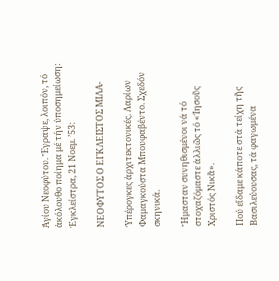Ἁγίου Νεοφύτου. Ἔγραψε, λοιπόν, τό ἀκόλουθο ποίημα μέ τήν ὑποσημείωση: Ἐγκλείστρα, 21 Νοεμ. ’53:

ΝΕΟΦΥΤΟΣ Ο ΕΓΚΛΕΙΣΤΟΣ ΜΙΛΑ-

Ὑπέρογκες ἀρχιτεκτονικές. Λαρίων Φαμαγκούστα Μπουφαβέντο. Σχεδόν σκηνικά.

Ἤμασταν συνηθισμένοι νά τό στοχαζόμαστε ἀλλιῶς τό «Ἰησοῦς Χριστός Νικᾶ».

Πού εἴδαμε κάποτε στά τείχη τῆς Βασιλεύουσας, τά φαγωμένα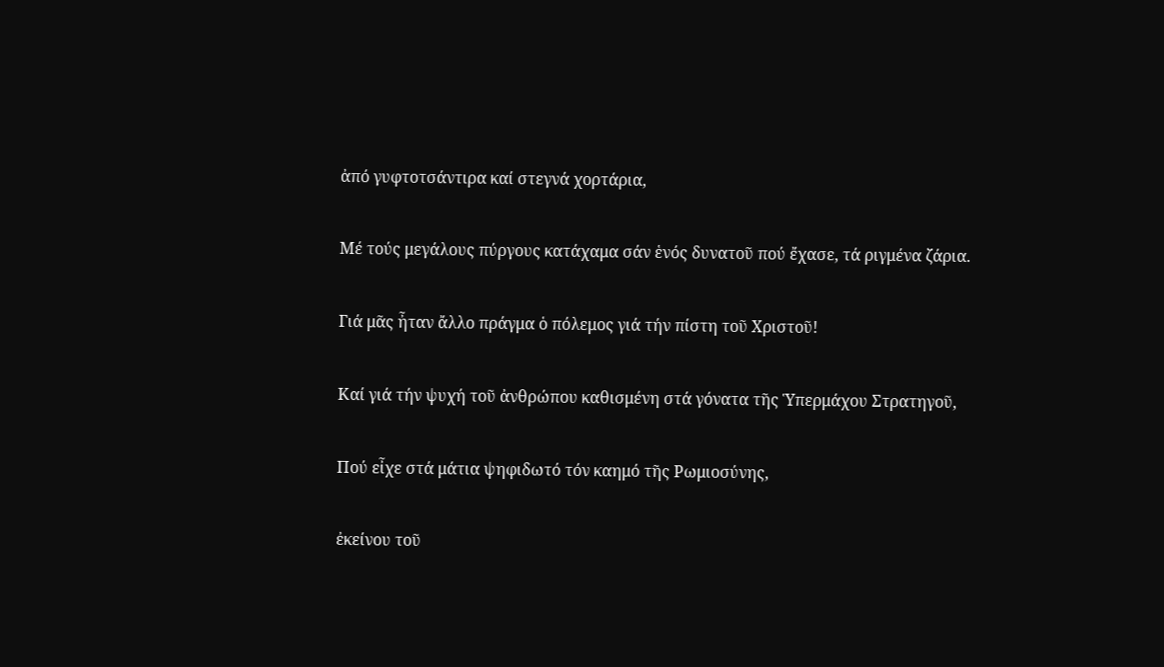ἀπό γυφτοτσάντιρα καί στεγνά χορτάρια,

Μέ τούς μεγάλους πύργους κατάχαμα σάν ἑνός δυνατοῦ πού ἔχασε, τά ριγμένα ζάρια.

Γιά μᾶς ἦταν ἄλλο πράγμα ὁ πόλεμος γιά τήν πίστη τοῦ Χριστοῦ!

Καί γιά τήν ψυχή τοῦ ἀνθρώπου καθισμένη στά γόνατα τῆς Ὑπερμάχου Στρατηγοῦ,

Πού εἶχε στά μάτια ψηφιδωτό τόν καημό τῆς Ρωμιοσύνης,

ἐκείνου τοῦ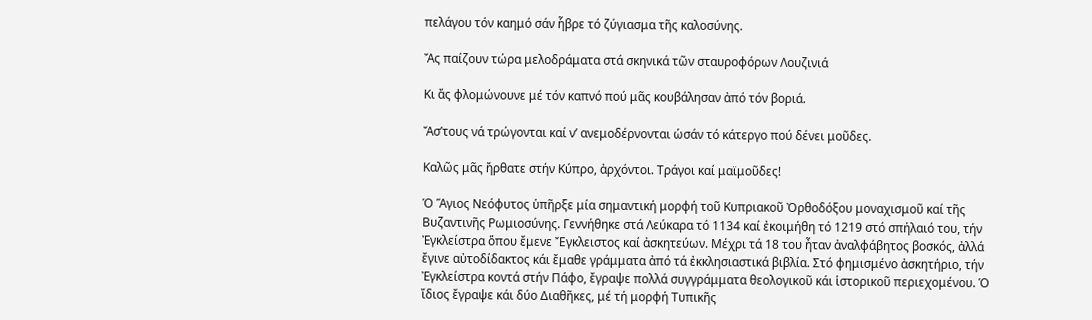πελάγου τόν καημό σάν ἧβρε τό ζύγιασμα τῆς καλοσύνης.

Ἄς παίζουν τώρα μελοδράματα στά σκηνικά τῶν σταυροφόρων Λουζινιά

Κι ἄς φλομώνουνε μέ τόν καπνό πού μᾶς κουβάλησαν ἀπό τόν βοριά.

Ἄσ’τους νά τρώγονται καί ν’ ανεμοδέρνονται ὡσάν τό κάτεργο πού δένει μοῦδες.

Καλῶς μᾶς ἤρθατε στήν Κύπρο, ἀρχόντοι. Τράγοι καί μαϊμοῦδες!

Ὁ Ἅγιος Νεόφυτος ὑπῆρξε μία σημαντική μορφή τοῦ Κυπριακοῦ Ὀρθοδόξου μοναχισμοῦ καί τῆς Βυζαντινῆς Ρωμιοσύνης. Γεννήθηκε στά Λεύκαρα τό 1134 καί ἐκοιμήθη τό 1219 στό σπήλαιό του, τήν Ἐγκλείστρα ὅπου ἔμενε Ἔγκλειστος καί ἀσκητεύων. Μέχρι τά 18 του ἦταν ἀναλφάβητος βοσκός, ἀλλά ἔγινε αὐτοδίδακτος κάι ἔμαθε γράμματα ἀπό τά ἐκκλησιαστικά βιβλία. Στό φημισμένο ἀσκητήριο, τήν Ἐγκλείστρα κοντά στήν Πάφο, ἔγραψε πολλά συγγράμματα θεολογικοῦ κάι ἱστορικοῦ περιεχομένου. Ὁ ἴδιος ἔγραψε κάι δύο Διαθῆκες, μέ τή μορφή Τυπικῆς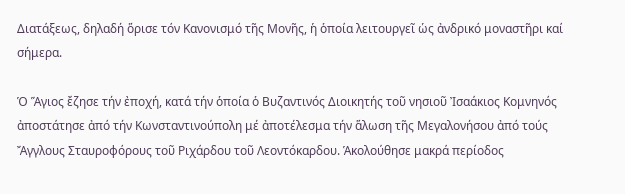Διατάξεως, δηλαδή ὅρισε τόν Κανονισμό τῆς Μονῆς, ἡ ὁποία λειτουργεῖ ὡς ἀνδρικό μοναστῆρι καί σήμερα.

Ὁ Ἅγιος ἔζησε τήν ἐποχή, κατά τήν ὁποία ὁ Βυζαντινός Διοικητής τοῦ νησιοῦ Ἰσαάκιος Κομνηνός ἀποστάτησε ἀπό τήν Κωνσταντινούπολη μέ ἀποτέλεσμα τήν ἅλωση τῆς Μεγαλονήσου ἀπό τούς Ἄγγλους Σταυροφόρους τοῦ Ριχάρδου τοῦ Λεοντόκαρδου. Ἁκολούθησε μακρά περίοδος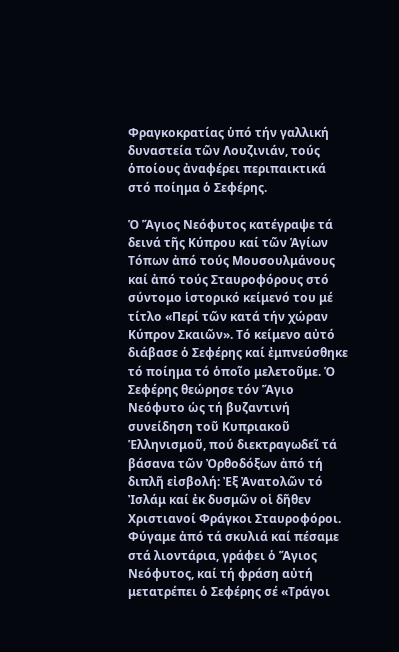Φραγκοκρατίας ὑπό τήν γαλλική δυναστεία τῶν Λουζινιάν, τούς ὁποίους ἀναφέρει περιπαικτικά στό ποίημα ὁ Σεφέρης.

Ὁ Ἅγιος Νεόφυτος κατέγραψε τά δεινά τῆς Κύπρου καί τῶν Ἁγίων Τόπων ἀπό τούς Μουσουλμάνους καί ἀπό τούς Σταυροφόρους στό σύντομο ἱστορικό κείμενό του μέ τίτλο «Περί τῶν κατά τήν χώραν Κύπρον Σκαιῶν». Τό κείμενο αὐτό διάβασε ὁ Σεφέρης καί ἐμπνεύσθηκε τό ποίημα τό ὁποῖο μελετοῦμε. Ὁ Σεφέρης θεώρησε τόν Ἅγιο Νεόφυτο ὡς τή βυζαντινή συνείδηση τοῦ Κυπριακοῦ Ἑλληνισμοῦ, πού διεκτραγωδεῖ τά βάσανα τῶν Ὀρθοδόξων ἀπό τή διπλῆ εἰσβολή: Ἐξ Ἀνατολῶν τό Ἰσλάμ καί ἐκ δυσμῶν οἱ δῆθεν Χριστιανοί Φράγκοι Σταυροφόροι. Φύγαμε ἀπό τά σκυλιά καί πέσαμε στά λιοντάρια, γράφει ὁ Ἅγιος Νεόφυτος, καί τή φράση αὐτή μετατρέπει ὁ Σεφέρης σέ «Τράγοι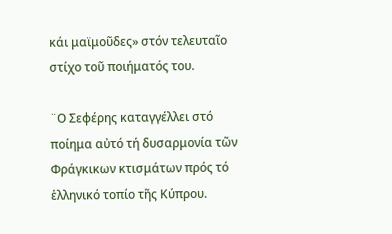κάι μαϊμοῦδες» στόν τελευταῖο στίχο τοῦ ποιήματός του.

¨Ο Σεφέρης καταγγέλλει στό ποίημα αὐτό τή δυσαρμονία τῶν Φράγκικων κτισμάτων πρός τό ἑλληνικό τοπίο τῆς Κύπρου.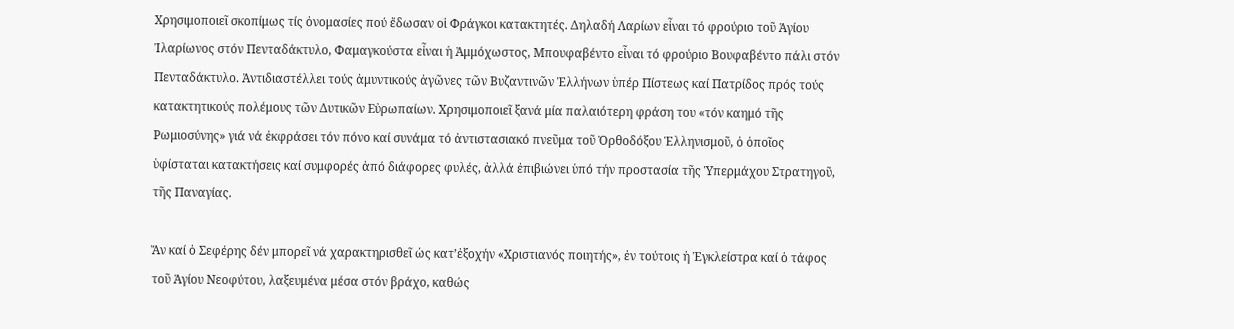Χρησιμοποιεῖ σκοπίμως τίς ὀνομασίες πού ἔδωσαν οἱ Φράγκοι κατακτητές. Δηλαδή Λαρίων εἶναι τό φρούριο τοῦ Ἁγίου Ἰλαρίωνος στόν Πενταδάκτυλο, Φαμαγκούστα εἶναι ἡ Ἀμμόχωστος, Μπουφαβέντο εἶναι τό φρούριο Βουφαβέντο πάλι στόν Πενταδάκτυλο. Ἀντιδιαστέλλει τούς ἀμυντικούς ἀγῶνες τῶν Βυζαντινῶν Ἐλλήνων ὑπέρ Πίστεως καί Πατρίδος πρός τούς κατακτητικούς πολέμους τῶν Δυτικῶν Εὐρωπαίων. Χρησιμοποιεῖ ξανά μία παλαιότερη φράση του «τόν καημό τῆς Ρωμιοσύνης» γιά νά ἐκφράσει τόν πόνο καί συνάμα τό ἀντιστασιακό πνεῦμα τοῦ Ὀρθοδόξου Ἑλληνισμοῦ, ὁ ὁποῖος ὑφίσταται κατακτήσεις καί συμφορές ἀπό διάφορες φυλές, ἀλλά ἐπιβιώνει ὑπό τήν προστασία τῆς Ὑπερμάχου Στρατηγοῦ, τῆς Παναγίας.

Ἄν καί ὁ Σεφέρης δέν μπορεῖ νά χαρακτηρισθεῖ ὡς κατ’ἐξοχήν «Χριστιανός ποιητής», ἐν τούτοις ἠ Ἐγκλείστρα καί ὁ τάφος τοῦ Ἁγίου Νεοφύτου, λαξευμένα μέσα στόν βράχο, καθώς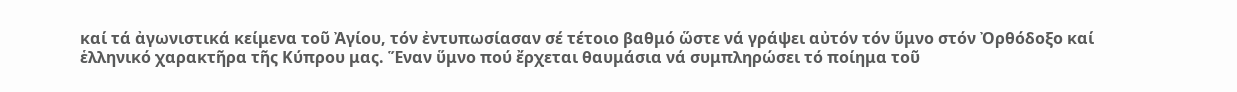καί τά ἀγωνιστικά κείμενα τοῦ Ἀγίου, τόν ἐντυπωσίασαν σέ τέτοιο βαθμό ὥστε νά γράψει αὐτόν τόν ὕμνο στόν Ὀρθόδοξο καί ἑλληνικό χαρακτῆρα τῆς Κύπρου μας. Ἕναν ὕμνο πού ἔρχεται θαυμάσια νά συμπληρώσει τό ποίημα τοῦ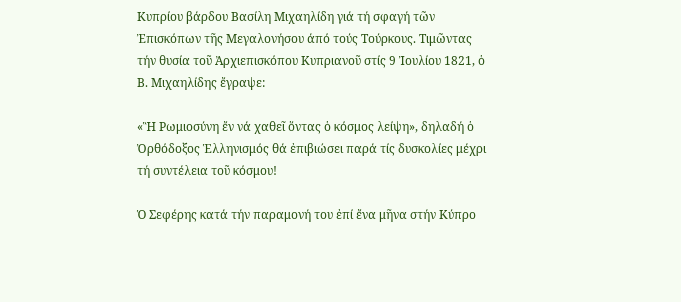Κυπρίου βάρδου Βασίλη Μιχαηλίδη γιά τή σφαγή τῶν Ἐπισκόπων τῆς Μεγαλονήσου άπό τούς Τούρκους. Τιμῶντας τήν θυσία τοῦ Ἀρχιεπισκόπου Κυπριανοῦ στίς 9 Ἰουλίου 1821, ὁ Β. Μιχαηλίδης ἔγραψε:

«Ἣ Ρωμιοσύνη ἔν νά χαθεῖ ὅντας ὁ κόσμος λείψη», δηλαδή ὁ Ὀρθόδοξος Ἑλληνισμός θά ἐπιβιώσει παρά τίς δυσκολίες μέχρι τή συντέλεια τοῦ κόσμου!

Ὁ Σεφέρης κατά τήν παραμονή του ἐπί ἔνα μῆνα στήν Κύπρο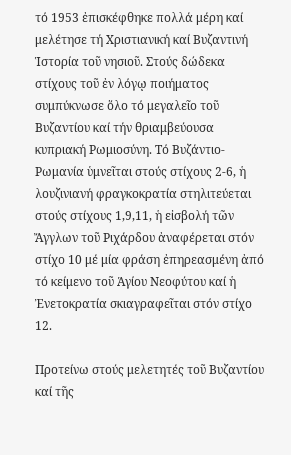τό 1953 ἐπισκέφθηκε πολλά μέρη καί μελέτησε τή Χριστιανική καί Βυζαντινή Ἱστορία τοῦ νησιοῦ. Στούς δώδεκα στίχους τοῦ ἐν λόγῳ ποιήματος συμπύκνωσε ὅλο τό μεγαλεῖο τοῦ Βυζαντίου καί τήν θριαμβεύουσα κυπριακή Ρωμιοσύνη. Τό Βυζάντιο-Ρωμανία ὑμνεῖται στούς στίχους 2-6, ἡ λουζινιανή φραγκοκρατία στηλιτεύεται στούς στίχους 1,9,11, ἡ εἰσβολή τῶν Ἄγγλων τοῦ Ριχάρδου ἀναφέρεται στόν στίχο 10 μέ μία φράση ἐπηρεασμένη ἀπό τό κείμενο τοῦ Ἁγίου Νεοφύτου καί ἡ Ἐνετοκρατία σκιαγραφεῖται στόν στίχο 12.

Προτείνω στούς μελετητές τοῦ Βυζαντίου καί τῆς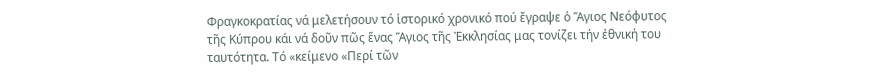Φραγκοκρατίας νά μελετήσουν τό ἱστορικό χρονικό πού ἔγραψε ὁ Ἅγιος Νεόφυτος τῆς Κύπρου κάι νά δοῦν πῶς ἕνας Ἅγιος τῆς Ἐκκλησίας μας τονίζει τήν ἐθνική του ταυτότητα. Τό «κείμενο «Περί τῶν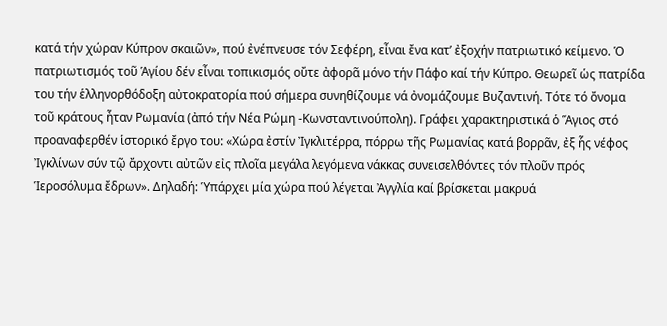κατά τήν χώραν Κύπρον σκαιῶν», πού ἐνέπνευσε τόν Σεφέρη, εἶναι ἔνα κατ’ ἐξοχήν πατριωτικό κείμενο. Ὁ πατριωτισμός τοῦ Ἁγίου δέν εἶναι τοπικισμός οὔτε ἀφορᾶ μόνο τήν Πάφο καί τήν Κύπρο. Θεωρεῖ ὡς πατρίδα του τήν ἑλληνορθόδοξη αὐτοκρατορία πού σήμερα συνηθίζουμε νά ὀνομάζουμε Βυζαντινή. Τότε τό ὄνομα τοῦ κράτους ἦταν Ρωμανία (ἀπό τήν Νέα Ρώμη -Κωνσταντινούπολη). Γράφει χαρακτηριστικά ὁ Ἅγιος στό προαναφερθέν ἱστορικό ἔργο του: «Χώρα ἐστίν Ἰγκλιτέρρα, πόρρω τῆς Ρωμανίας κατά βορρᾶν, ἐξ ἧς νέφος Ἰγκλίνων σύν τῷ ἄρχοντι αὐτῶν εἰς πλοῖα μεγάλα λεγόμενα νάκκας συνεισελθόντες τόν πλοῦν πρός Ἱεροσόλυμα ἔδρων». Δηλαδή: Ὑπάρχει μία χώρα πού λέγεται Ἀγγλία καί βρίσκεται μακρυά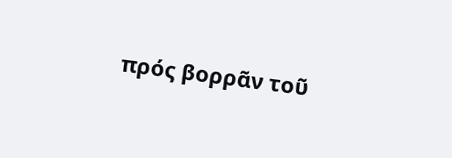πρός βορρᾶν τοῦ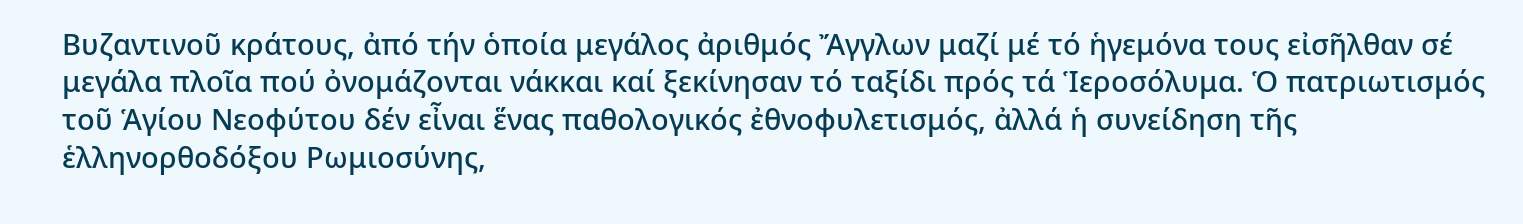Βυζαντινοῦ κράτους, ἀπό τήν ὁποία μεγάλος ἀριθμός Ἄγγλων μαζί μέ τό ἡγεμόνα τους εἰσῆλθαν σέ μεγάλα πλοῖα πού ὀνομάζονται νάκκαι καί ξεκίνησαν τό ταξίδι πρός τά Ἱεροσόλυμα. Ὁ πατριωτισμός τοῦ Ἁγίου Νεοφύτου δέν εἶναι ἕνας παθολογικός ἐθνοφυλετισμός, ἀλλά ἡ συνείδηση τῆς ἑλληνορθοδόξου Ρωμιοσύνης,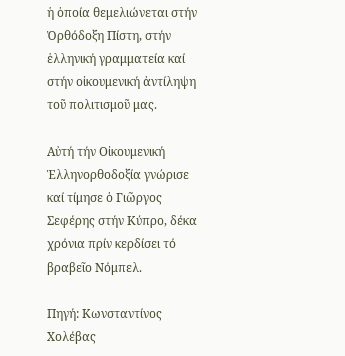ἡ ὁποία θεμελιώνεται στήν Ὀρθόδοξη Πίστη, στήν ἑλληνική γραμματεία καί στήν οἰκουμενική ἀντίληψη τοῦ πολιτισμοῦ μας.

Αὐτή τήν Οἰκουμενική Ἑλληνορθοδοξία γνώρισε καί τίμησε ὁ Γιῶργος Σεφέρης στήν Κύπρο, δέκα χρόνια πρίν κερδίσει τό βραβεῖο Νόμπελ.

Πηγή: Κωνσταντίνος Χολέβας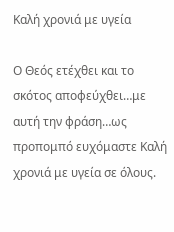Καλή χρονιά με υγεία

Ο Θεός ετέχθει και το σκότος αποφεύχθει…με αυτή την φράση…ως προπομπό ευχόμαστε Καλή χρονιά με υγεία σε όλους.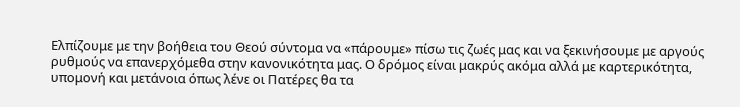Ελπίζουμε με την βοήθεια του Θεού σύντομα να «πάρουμε» πίσω τις ζωές μας και να ξεκινήσουμε με αργούς ρυθμούς να επανερχόμεθα στην κανονικότητα μας. Ο δρόμος είναι μακρύς ακόμα αλλά με καρτερικότητα, υπομονή και μετάνοια όπως λένε οι Πατέρες θα τα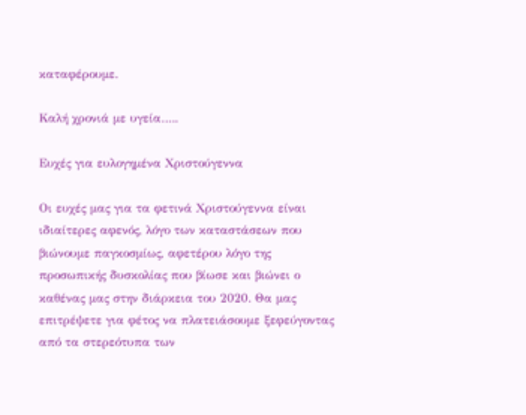καταφέρουμε.

Καλή χρονιά με υγεία…..

Ευχές για ευλογημένα Χριστούγεννα

Οι ευχές μας για τα φετινά Χριστούγεννα είναι ιδιαίτερες αφενός, λόγο των καταστάσεων που βιώνουμε παγκοσμίως, αφετέρου λόγο της προσωπικής δυσκολίας που βίωσε και βιώνει ο καθένας μας στην διάρκεια του 2020. Θα μας επιτρέψετε για φέτος να πλατειάσουμε ξεφεύγοντας από τα στερεότυπα των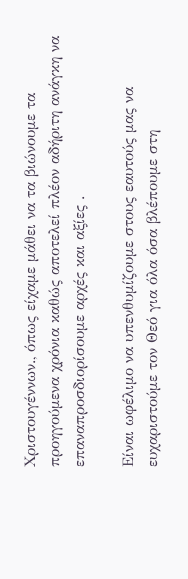Χριστουγέννων., όπως είχαμε μάθει να τα βιώνουμε τα προηγούμενα χρόνια καθώς αποτελεί πλέον αδήριτη ανάγκη να επαναπροσδιορίσουμε αρχές και αξίες .

Είναι ωφέλιμο να υπενθυμίζουμε στους εαυτούς μας να ευχαριστούμε τον Θεό για όλα όσα βλέπουμε στη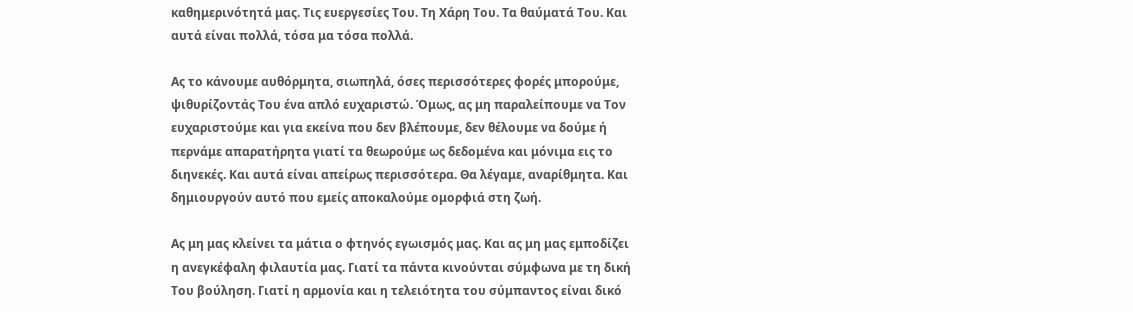καθημερινότητά μας. Τις ευεργεσίες Του. Τη Χάρη Του. Τα θαύματά Του. Και αυτά είναι πολλά, τόσα μα τόσα πολλά.

Ας το κάνουμε αυθόρμητα, σιωπηλά, όσες περισσότερες φορές μπορούμε, ψιθυρίζοντάς Του ένα απλό ευχαριστώ. Όμως, ας μη παραλείπουμε να Τον ευχαριστούμε και για εκείνα που δεν βλέπουμε, δεν θέλουμε να δούμε ή περνάμε απαρατήρητα γιατί τα θεωρούμε ως δεδομένα και μόνιμα εις το διηνεκές. Και αυτά είναι απείρως περισσότερα. Θα λέγαμε, αναρίθμητα. Και δημιουργούν αυτό που εμείς αποκαλούμε ομορφιά στη ζωή.

Ας μη μας κλείνει τα μάτια ο φτηνός εγωισμός μας. Και ας μη μας εμποδίζει η ανεγκέφαλη φιλαυτία μας. Γιατί τα πάντα κινούνται σύμφωνα με τη δική Του βούληση. Γιατί η αρμονία και η τελειότητα του σύμπαντος είναι δικό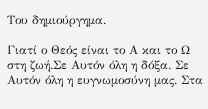Του δημιούργημα.

Γιατί ο Θεός είναι το Α και το Ω στη ζωή.Σε Αυτόν όλη η δόξα. Σε Αυτόν όλη η ευγνωμοσύνη μας. Στα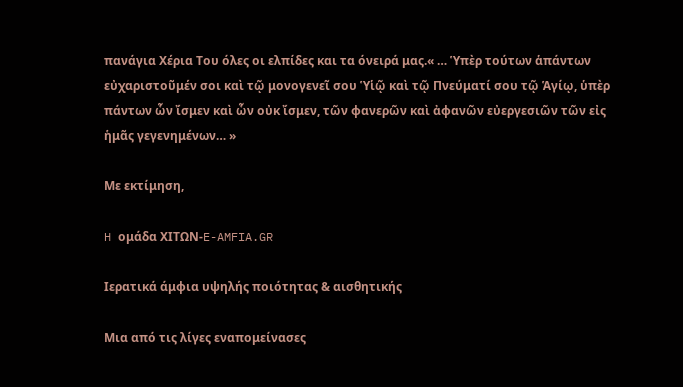πανάγια Χέρια Του όλες οι ελπίδες και τα όνειρά μας.« … Ὑπὲρ τούτων ἁπάντων εὐχαριστοῦμέν σοι καὶ τῷ μονογενεῖ σου Ὑἱῷ καὶ τῷ Πνεύματί σου τῷ Ἁγίῳ, ὑπὲρ πάντων ὧν ἴσμεν καὶ ὧν οὐκ ἴσμεν, τῶν φανερῶν καὶ ἀφανῶν εὐεργεσιῶν τῶν εἰς ἡμᾶς γεγενημένων… »

Με εκτίμηση,

H ομάδα ΧΙΤΩΝ-E-AMFIA.GR

Ιερατικά άμφια υψηλής ποιότητας & αισθητικής

Μια από τις λίγες εναπομείνασες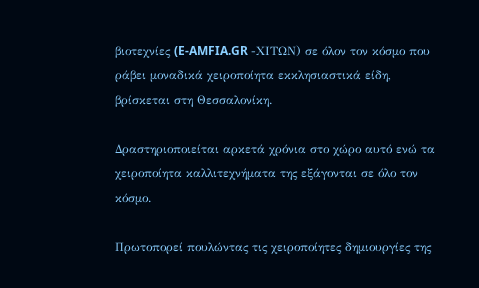βιοτεχνίες (E-AMFIA.GR -ΧΙΤΩΝ) σε όλον τον κόσμο που ράβει μοναδικά χειροποίητα εκκλησιαστικά είδη, βρίσκεται στη Θεσσαλονίκη.

Δραστηριοποιείται αρκετά χρόνια στο χώρο αυτό ενώ τα χειροποίητα καλλιτεχνήματα της εξάγονται σε όλο τον κόσμο.

Πρωτοπορεί πουλώντας τις χειροποίητες δημιουργίες της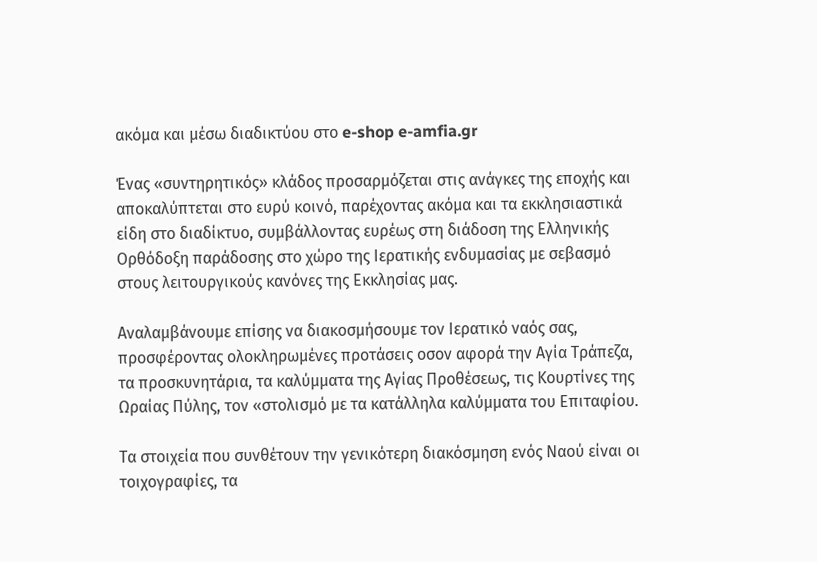ακόμα και μέσω διαδικτύου στο e-shop e-amfia.gr

Ένας «συντηρητικός» κλάδος προσαρμόζεται στις ανάγκες της εποχής και αποκαλύπτεται στο ευρύ κοινό, παρέχοντας ακόμα και τα εκκλησιαστικά είδη στο διαδίκτυο, συμβάλλοντας ευρέως στη διάδοση της Ελληνικής Ορθόδοξη παράδοσης στο χώρο της Ιερατικής ενδυμασίας με σεβασμό στους λειτουργικούς κανόνες της Εκκλησίας μας.

Αναλαμβάνουμε επίσης να διακοσμήσουμε τον Ιερατικό ναός σας, προσφέροντας ολοκληρωμένες προτάσεις οσον αφορά την Αγία Τράπεζα, τα προσκυνητάρια, τα καλύμματα της Αγίας Προθέσεως, τις Κουρτίνες της Ωραίας Πύλης, τον «στολισμό με τα κατάλληλα καλύμματα του Επιταφίου.

Τα στοιχεία που συνθέτουν την γενικότερη διακόσμηση ενός Ναού είναι οι τοιχογραφίες, τα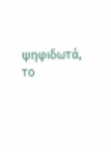ψηφιδωτά, το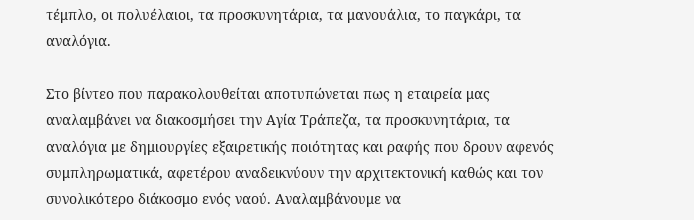τέμπλο, οι πολυέλαιοι, τα προσκυνητάρια, τα μανουάλια, το παγκάρι, τα αναλόγια.

Στο βίντεο που παρακολουθείται αποτυπώνεται πως η εταιρεία μας αναλαμβάνει να διακοσμήσει την Αγία Τράπεζα, τα προσκυνητάρια, τα αναλόγια με δημιουργίες εξαιρετικής ποιότητας και ραφής που δρουν αφενός συμπληρωματικά, αφετέρου αναδεικνύουν την αρχιτεκτονική καθώς και τον συνολικότερο διάκοσμο ενός ναού. Αναλαμβάνουμε να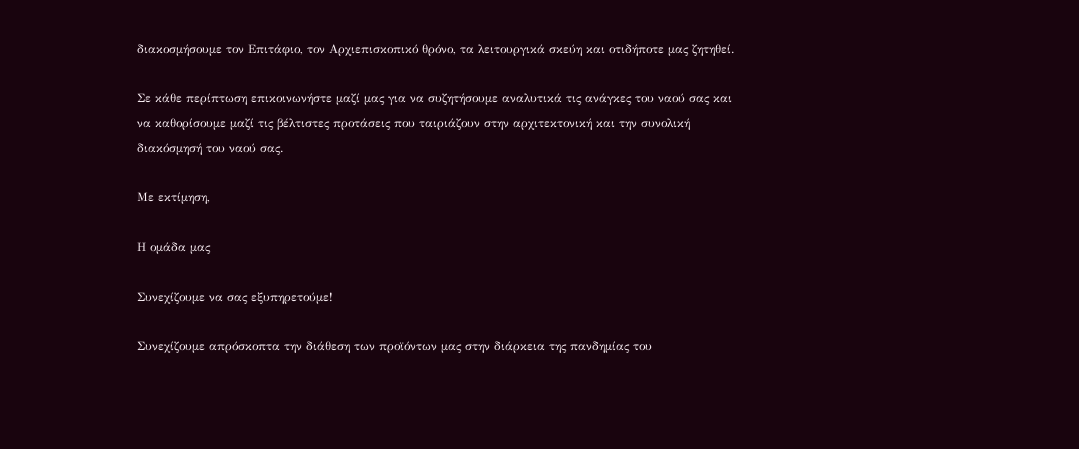διακοσμήσουμε τον Επιτάφιο, τον Αρχιεπισκοπικό θρόνο, τα λειτουργικά σκεύη και οτιδήποτε μας ζητηθεί.

Σε κάθε περίπτωση επικοινωνήστε μαζί μας για να συζητήσουμε αναλυτικά τις ανάγκες του ναού σας και να καθορίσουμε μαζί τις βέλτιστες προτάσεις που ταιριάζουν στην αρχιτεκτονική και την συνολική διακόσμησή του ναού σας.

Με εκτίμηση,

Η ομάδα μας

Συνεχίζουμε να σας εξυπηρετούμε!

Συνεχίζουμε απρόσκοπτα την διάθεση των προϊόντων μας στην διάρκεια της πανδημίας του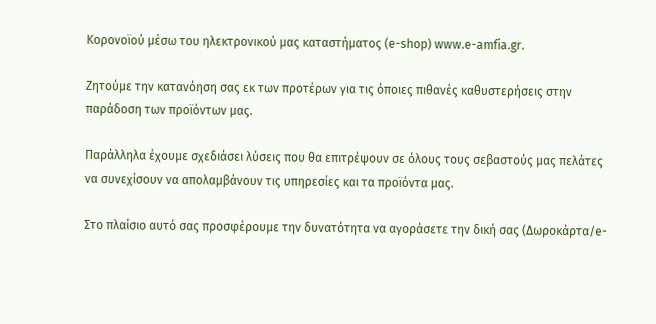Κορονοϊού μέσω του ηλεκτρονικού μας καταστήματος (e-shop) www.e-amfia.gr.

Ζητούμε την κατανόηση σας εκ των προτέρων για τις όποιες πιθανές καθυστερήσεις στην παράδοση των προϊόντων μας.

Παράλληλα έχουμε σχεδιάσει λύσεις που θα επιτρέψουν σε όλους τους σεβαστούς μας πελάτες να συνεχίσουν να απολαμβάνουν τις υπηρεσίες και τα προϊόντα μας.

Στο πλαίσιο αυτό σας προσφέρουμε την δυνατότητα να αγοράσετε την δική σας (Δωροκάρτα/e-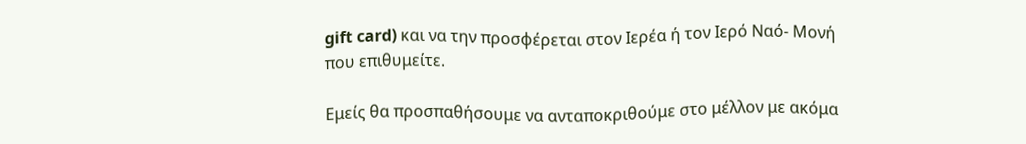gift card) και να την προσφέρεται στον Ιερέα ή τον Ιερό Ναό- Μονή που επιθυμείτε.

Εμείς θα προσπαθήσουμε να ανταποκριθούμε στο μέλλον με ακόμα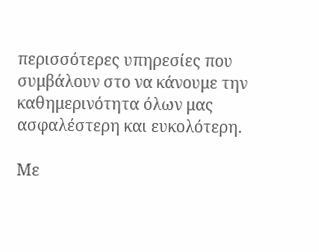περισσότερες υπηρεσίες που συμβάλουν στο να κάνουμε την καθημερινότητα όλων μας ασφαλέστερη και ευκολότερη.

Με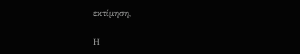εκτίμηση,

Η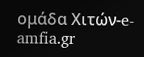ομάδα Χιτών-e-amfia.gr